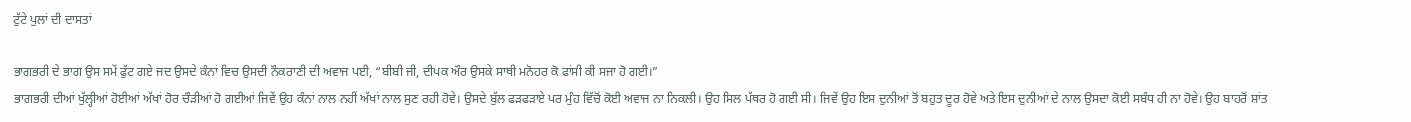ਟੁੱਟੇ ਪੁਲਾਂ ਦੀ ਦਾਸਤਾਂ

ਭਾਗਭਰੀ ਦੇ ਭਾਗ ਉਸ ਸਮੇਂ ਫੁੱਟ ਗਏ ਜਦ ਉਸਦੇ ਕੰਨਾਂ ਵਿਚ ਉਸਦੀ ਨੌਕਰਾਣੀ ਦੀ ਅਵਾਜ ਪਈ, “ਬੀਬੀ ਜੀ, ਦੀਪਕ ਔਰ ਉਸਕੇ ਸਾਥੀ ਮਨੋਹਰ ਕੋ ਫਾਂਸੀ ਕੀ ਸਜਾ ਹੋ ਗਈ।”
ਭਾਗਭਰੀ ਦੀਆਂ ਖੁੱਲ੍ਹੀਆਂ ਹੋਈਆਂ ਅੱਖਾਂ ਹੋਰ ਚੌੜੀਆਂ ਹੋ ਗਈਆਂ ਜਿਵੇਂ ਉਹ ਕੰਨਾਂ ਨਾਲ ਨਹੀਂ ਅੱਖਾਂ ਨਾਲ ਸੁਣ ਰਹੀ ਹੋਵੇ। ਉਸਦੇ ਬੁੱਲ ਫੜਫੜਾਏ ਪਰ ਮੁੰਹ ਵਿੱਚੋਂ ਕੋਈ ਅਵਾਜ ਨਾ ਨਿਕਲੀ। ਉਹ ਸਿਲ ਪੱਥਰ ਹੋ ਗਈ ਸੀ। ਜਿਵੇਂ ਉਹ ਇਸ ਦੁਨੀਆਂ ਤੋਂ ਬਹੁਤ ਦੂਰ ਹੋਵੇ ਅਤੇ ਇਸ ਦੁਨੀਆਂ ਦੇ ਨਾਲ ਉਸਦਾ ਕੋਈ ਸਬੰਧ ਹੀ ਨਾ ਹੋਵੇ। ਉਹ ਬਾਹਰੋਂ ਸ਼ਾਂਤ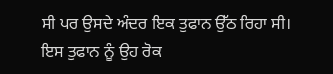ਸੀ ਪਰ ਉਸਦੇ ਅੰਦਰ ਇਕ ਤੁਫਾਨ ਉੱਠ ਰਿਹਾ ਸੀ। ਇਸ ਤੁਫਾਨ ਨੂੰ ਉਹ ਰੋਕ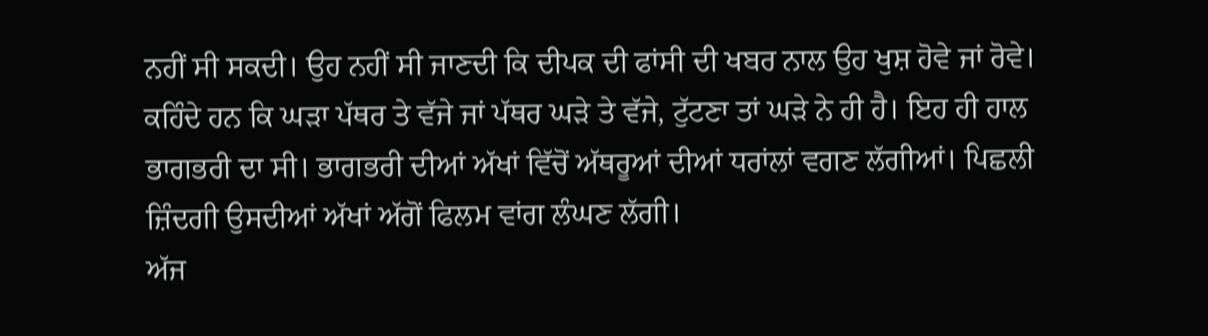ਨਹੀਂ ਸੀ ਸਕਦੀ। ਉਹ ਨਹੀਂ ਸੀ ਜਾਣਦੀ ਕਿ ਦੀਪਕ ਦੀ ਫਾਂਸੀ ਦੀ ਖਬਰ ਨਾਲ ਉਹ ਖੁਸ਼ ਹੋਵੇ ਜਾਂ ਰੋਵੇ। ਕਹਿੰਦੇ ਹਨ ਕਿ ਘੜਾ ਪੱਥਰ ਤੇ ਵੱਜੇ ਜਾਂ ਪੱਥਰ ਘੜੇ ਤੇ ਵੱਜੇ, ਟੁੱਟਣਾ ਤਾਂ ਘੜੇ ਨੇ ਹੀ ਹੈ। ਇਹ ਹੀ ਹਾਲ ਭਾਗਭਰੀ ਦਾ ਸੀ। ਭਾਗਭਰੀ ਦੀਆਂ ਅੱਖਾਂ ਵਿੱਚੋਂ ਅੱਥਰੂਆਂ ਦੀਆਂ ਧਰਾਂਲਾਂ ਵਗਣ ਲੱਗੀਆਂ। ਪਿਛਲੀ ਜ਼ਿੰਦਗੀ ਉਸਦੀਆਂ ਅੱਖਾਂ ਅੱਗੋਂ ਫਿਲਮ ਵਾਂਗ ਲੰਘਣ ਲੱਗੀ।
ਅੱਜ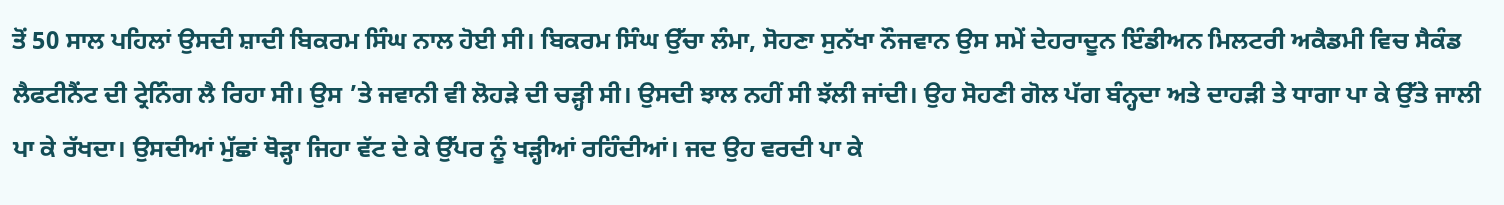ਤੋਂ 50 ਸਾਲ ਪਹਿਲਾਂ ਉਸਦੀ ਸ਼ਾਦੀ ਬਿਕਰਮ ਸਿੰਘ ਨਾਲ ਹੋਈ ਸੀ। ਬਿਕਰਮ ਸਿੰਘ ਉੱਚਾ ਲੰਮਾ, ਸੋਹਣਾ ਸੁਨੱਖਾ ਨੌਜਵਾਨ ਉਸ ਸਮੇਂ ਦੇਹਰਾਦੂਨ ਇੰਡੀਅਨ ਮਿਲਟਰੀ ਅਕੈਡਮੀ ਵਿਚ ਸੈਕੰਡ ਲੈਫਟੀਨੈਂਟ ਦੀ ਟ੍ਰੇਨਿੰਗ ਲੈ ਰਿਹਾ ਸੀ। ਉਸ ’ਤੇ ਜਵਾਨੀ ਵੀ ਲੋਹੜੇ ਦੀ ਚੜ੍ਹੀ ਸੀ। ਉਸਦੀ ਝਾਲ ਨਹੀਂ ਸੀ ਝੱਲੀ ਜਾਂਦੀ। ਉਹ ਸੋਹਣੀ ਗੋਲ ਪੱਗ ਬੰਨ੍ਹਦਾ ਅਤੇ ਦਾਹੜੀ ਤੇ ਧਾਗਾ ਪਾ ਕੇ ਉੱਤੇ ਜਾਲੀ ਪਾ ਕੇ ਰੱਖਦਾ। ਉਸਦੀਆਂ ਮੁੱਛਾਂ ਥੋੜ੍ਹਾ ਜਿਹਾ ਵੱਟ ਦੇ ਕੇ ਉੱਪਰ ਨੂੰ ਖੜ੍ਹੀਆਂ ਰਹਿੰਦੀਆਂ। ਜਦ ਉਹ ਵਰਦੀ ਪਾ ਕੇ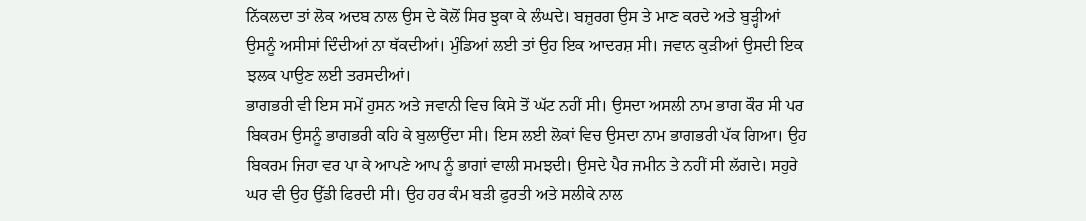ਨਿੱਕਲਦਾ ਤਾਂ ਲੋਕ ਅਦਬ ਨਾਲ ਉਸ ਦੇ ਕੋਲੋਂ ਸਿਰ ਝੁਕਾ ਕੇ ਲੰਘਦੇ। ਬਜ਼ੁਰਗ ਉਸ ਤੇ ਮਾਣ ਕਰਦੇ ਅਤੇ ਬੁੜ੍ਹੀਆਂ ਉਸਨੂੰ ਅਸੀਸਾਂ ਦਿੰਦੀਆਂ ਨਾ ਥੱਕਦੀਆਂ। ਮੁੰਡਿਆਂ ਲਈ ਤਾਂ ਉਹ ਇਕ ਆਦਰਸ਼ ਸੀ। ਜਵਾਨ ਕੁੜੀਆਂ ਉਸਦੀ ਇਕ ਝਲਕ ਪਾਉਣ ਲਈ ਤਰਸਦੀਆਂ।
ਭਾਗਭਰੀ ਵੀ ਇਸ ਸਮੇਂ ਹੁਸਨ ਅਤੇ ਜਵਾਨੀ ਵਿਚ ਕਿਸੇ ਤੋਂ ਘੱਟ ਨਹੀਂ ਸੀ। ਉਸਦਾ ਅਸਲੀ ਨਾਮ ਭਾਗ ਕੌਰ ਸੀ ਪਰ ਬਿਕਰਮ ਉਸਨੂੰ ਭਾਗਭਰੀ ਕਹਿ ਕੇ ਬੁਲਾਉਂਦਾ ਸੀ। ਇਸ ਲਈ ਲੋਕਾਂ ਵਿਚ ਉਸਦਾ ਨਾਮ ਭਾਗਭਰੀ ਪੱਕ ਗਿਆ। ਉਹ ਬਿਕਰਮ ਜਿਹਾ ਵਰ ਪਾ ਕੇ ਆਪਣੇ ਆਪ ਨੂੰ ਭਾਗਾਂ ਵਾਲੀ ਸਮਝਦੀ। ਉਸਦੇ ਪੈਰ ਜਮੀਨ ਤੇ ਨਹੀਂ ਸੀ ਲੱਗਦੇ। ਸਹੁਰੇ ਘਰ ਵੀ ਉਹ ਉੱਡੀ ਫਿਰਦੀ ਸੀ। ਉਹ ਹਰ ਕੰਮ ਬੜੀ ਫੁਰਤੀ ਅਤੇ ਸਲੀਕੇ ਨਾਲ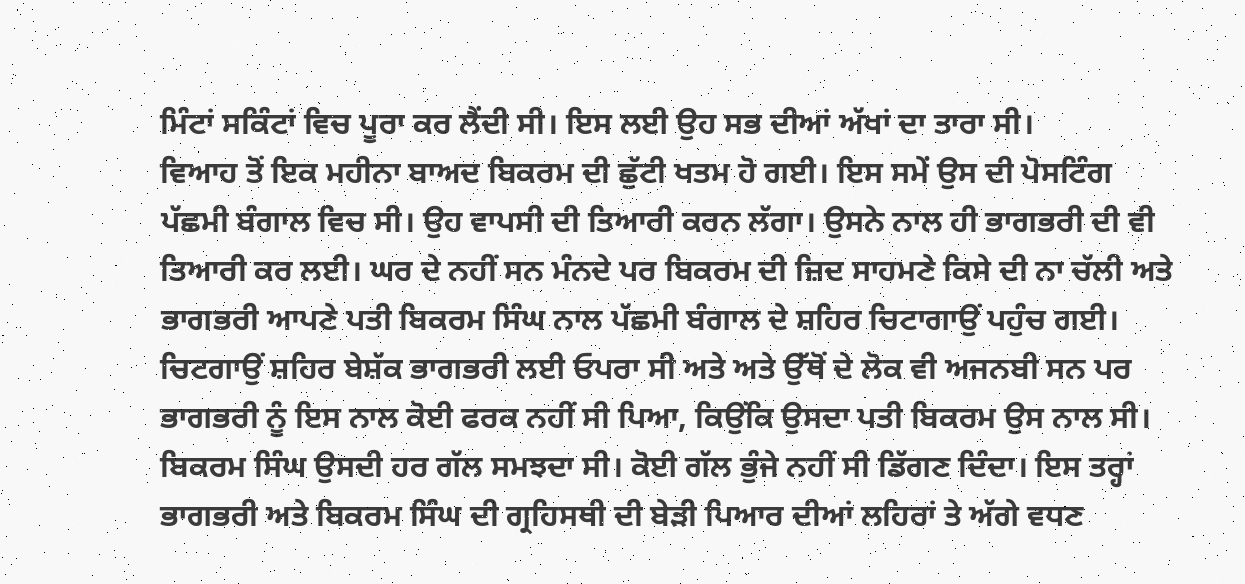ਮਿੰਟਾਂ ਸਕਿੰਟਾਂ ਵਿਚ ਪੂਰਾ ਕਰ ਲੈਂਦੀ ਸੀ। ਇਸ ਲਈ ਉਹ ਸਭ ਦੀਆਂ ਅੱਖਾਂ ਦਾ ਤਾਰਾ ਸੀ।
ਵਿਆਹ ਤੋਂ ਇਕ ਮਹੀਨਾ ਬਾਅਦ ਬਿਕਰਮ ਦੀ ਛੁੱਟੀ ਖਤਮ ਹੋ ਗਈ। ਇਸ ਸਮੇਂ ਉਸ ਦੀ ਪੋਸਟਿੰਗ ਪੱਛਮੀ ਬੰਗਾਲ ਵਿਚ ਸੀ। ਉਹ ਵਾਪਸੀ ਦੀ ਤਿਆਰੀ ਕਰਨ ਲੱਗਾ। ਉਸਨੇ ਨਾਲ ਹੀ ਭਾਗਭਰੀ ਦੀ ਵੀ ਤਿਆਰੀ ਕਰ ਲਈ। ਘਰ ਦੇ ਨਹੀਂ ਸਨ ਮੰਨਦੇ ਪਰ ਬਿਕਰਮ ਦੀ ਜ਼ਿਦ ਸਾਹਮਣੇ ਕਿਸੇ ਦੀ ਨਾ ਚੱਲੀ ਅਤੇ ਭਾਗਭਰੀ ਆਪਣੇ ਪਤੀ ਬਿਕਰਮ ਸਿੰਘ ਨਾਲ ਪੱਛਮੀ ਬੰਗਾਲ ਦੇ ਸ਼ਹਿਰ ਚਿਟਾਗਾਉਂ ਪਹੁੰਚ ਗਈ।
ਚਿਟਗਾਉਂ ਸ਼ਹਿਰ ਬੇਸ਼ੱਕ ਭਾਗਭਰੀ ਲਈ ਓਪਰਾ ਸੀ ਅਤੇ ਅਤੇ ਉੱਥੋਂ ਦੇ ਲੋਕ ਵੀ ਅਜਨਬੀ ਸਨ ਪਰ ਭਾਗਭਰੀ ਨੂੰ ਇਸ ਨਾਲ ਕੋਈ ਫਰਕ ਨਹੀਂ ਸੀ ਪਿਆ, ਕਿਉਂਕਿ ਉਸਦਾ ਪਤੀ ਬਿਕਰਮ ਉਸ ਨਾਲ ਸੀ। ਬਿਕਰਮ ਸਿੰਘ ਉਸਦੀ ਹਰ ਗੱਲ ਸਮਝਦਾ ਸੀ। ਕੋਈ ਗੱਲ ਭੁੰਜੇ ਨਹੀਂ ਸੀ ਡਿੱਗਣ ਦਿੰਦਾ। ਇਸ ਤਰ੍ਹਾਂ ਭਾਗਭਰੀ ਅਤੇ ਬਿਕਰਮ ਸਿੰਘ ਦੀ ਗ੍ਰਹਿਸਥੀ ਦੀ ਬੇੜੀ ਪਿਆਰ ਦੀਆਂ ਲਹਿਰਾਂ ਤੇ ਅੱਗੇ ਵਧਣ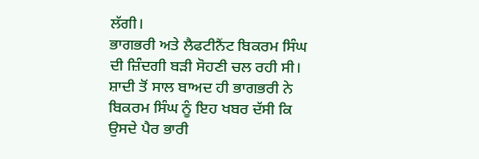ਲੱਗੀ।
ਭਾਗਭਰੀ ਅਤੇ ਲੈਫਟੀਨੈਂਟ ਬਿਕਰਮ ਸਿੰਘ ਦੀ ਜ਼ਿੰਦਗੀ ਬੜੀ ਸੋਹਣੀ ਚਲ ਰਹੀ ਸੀ। ਸ਼ਾਦੀ ਤੋਂ ਸਾਲ ਬਾਅਦ ਹੀ ਭਾਗਭਰੀ ਨੇ ਬਿਕਰਮ ਸਿੰਘ ਨੂੰ ਇਹ ਖਬਰ ਦੱਸੀ ਕਿ ਉਸਦੇ ਪੈਰ ਭਾਰੀ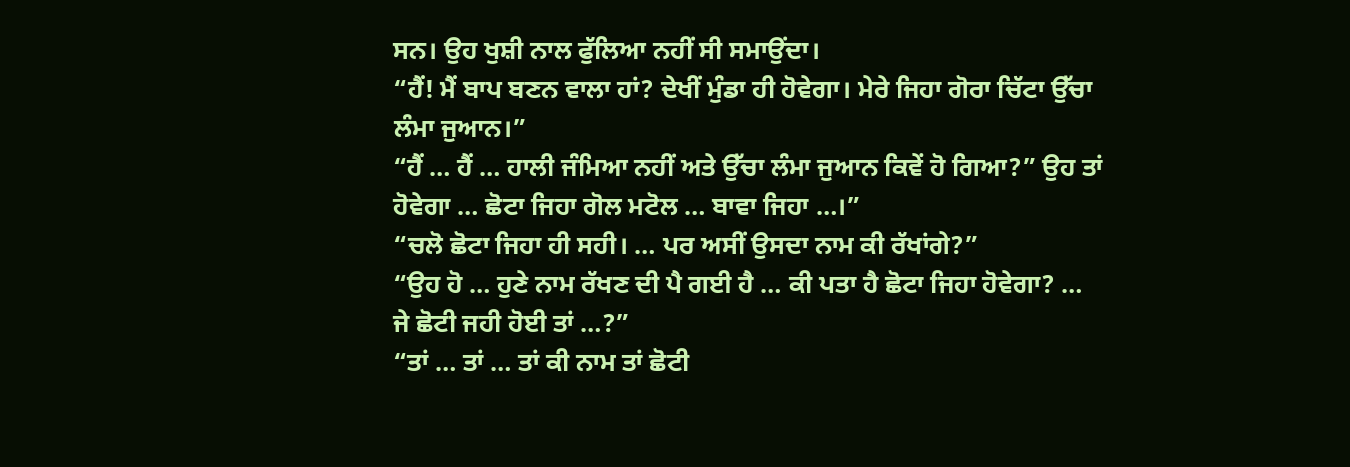ਸਨ। ਉਹ ਖੁਸ਼ੀ ਨਾਲ ਫੁੱਲਿਆ ਨਹੀਂ ਸੀ ਸਮਾਉਂਦਾ।
“ਹੈਂ! ਮੈਂ ਬਾਪ ਬਣਨ ਵਾਲਾ ਹਾਂ? ਦੇਖੀਂ ਮੁੰਡਾ ਹੀ ਹੋਵੇਗਾ। ਮੇਰੇ ਜਿਹਾ ਗੋਰਾ ਚਿੱਟਾ ਉੱਚਾ ਲੰਮਾ ਜੁਆਨ।”
“ਹੈਂ … ਹੈਂ … ਹਾਲੀ ਜੰਮਿਆ ਨਹੀਂ ਅਤੇ ਉੱਚਾ ਲੰਮਾ ਜੁਆਨ ਕਿਵੇਂ ਹੋ ਗਿਆ?” ਉਹ ਤਾਂ ਹੋਵੇਗਾ … ਛੋਟਾ ਜਿਹਾ ਗੋਲ ਮਟੋਲ … ਬਾਵਾ ਜਿਹਾ …।”
“ਚਲੋ ਛੋਟਾ ਜਿਹਾ ਹੀ ਸਹੀ। … ਪਰ ਅਸੀਂ ਉਸਦਾ ਨਾਮ ਕੀ ਰੱਖਾਂਗੇ?”
“ਉਹ ਹੋ … ਹੁਣੇ ਨਾਮ ਰੱਖਣ ਦੀ ਪੈ ਗਈ ਹੈ … ਕੀ ਪਤਾ ਹੈ ਛੋਟਾ ਜਿਹਾ ਹੋਵੇਗਾ? … ਜੇ ਛੋਟੀ ਜਹੀ ਹੋਈ ਤਾਂ …?”
“ਤਾਂ … ਤਾਂ … ਤਾਂ ਕੀ ਨਾਮ ਤਾਂ ਛੋਟੀ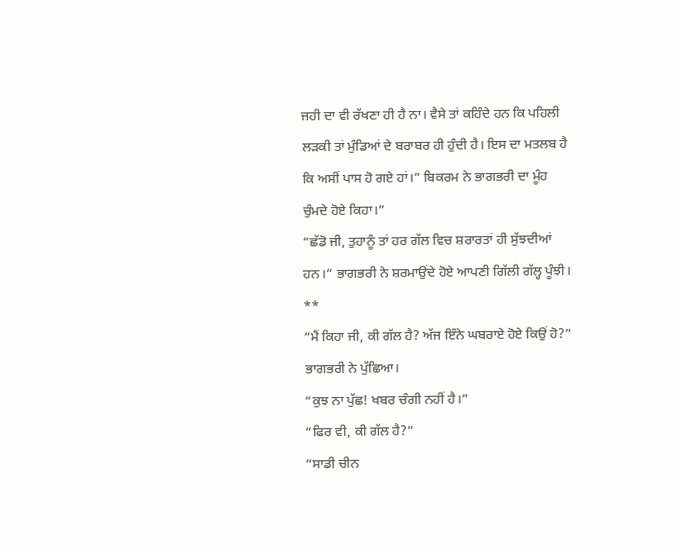ਜਹੀ ਦਾ ਵੀ ਰੱਖਣਾ ਹੀ ਹੈ ਨਾ। ਵੈਸੇ ਤਾਂ ਕਹਿੰਦੇ ਹਨ ਕਿ ਪਹਿਲੀ ਲੜਕੀ ਤਾਂ ਮੁੰਡਿਆਂ ਦੇ ਬਰਾਬਰ ਹੀ ਹੁੰਦੀ ਹੈ। ਇਸ ਦਾ ਮਤਲਬ ਹੈ ਕਿ ਅਸੀਂ ਪਾਸ ਹੋ ਗਏ ਹਾਂ।” ਬਿਕਰਮ ਨੇ ਭਾਗਭਰੀ ਦਾ ਮੂੰਹ ਚੁੰਮਦੇ ਹੋਏ ਕਿਹਾ।”
“ਛੱਡੋ ਜੀ, ਤੁਹਾਨੂੰ ਤਾਂ ਹਰ ਗੱਲ ਵਿਚ ਸ਼ਰਾਰਤਾਂ ਹੀ ਸੁੱਝਦੀਆਂ ਹਨ।” ਭਾਗਭਰੀ ਨੇ ਸ਼ਰਮਾਉਂਦੇ ਹੋਏ ਆਪਣੀ ਗਿੱਲੀ ਗੱਲ੍ਹ ਪੂੰਝੀ।
**
“ਮੈਂ ਕਿਹਾ ਜੀ, ਕੀ ਗੱਲ ਹੈ? ਅੱਜ ਇੰਨੇ ਘਬਰਾਏ ਹੋਏ ਕਿਉਂ ਹੋ?” ਭਾਗਭਰੀ ਨੇ ਪੁੱਛਿਆ।
“ਕੁਝ ਨਾ ਪੁੱਛ! ਖਬਰ ਚੰਗੀ ਨਹੀਂ ਹੈ।”
“ਫਿਰ ਵੀ, ਕੀ ਗੱਲ ਹੈ?”
“ਸਾਡੀ ਚੀਨ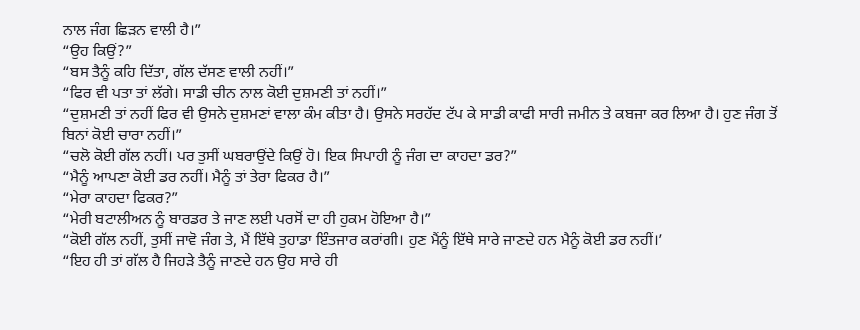ਨਾਲ ਜੰਗ ਛਿੜਨ ਵਾਲੀ ਹੈ।”
“ਉਹ ਕਿਉਂ?”
“ਬਸ ਤੈਨੂੰ ਕਹਿ ਦਿੱਤਾ, ਗੱਲ ਦੱਸਣ ਵਾਲੀ ਨਹੀਂ।”
“ਫਿਰ ਵੀ ਪਤਾ ਤਾਂ ਲੱਗੇ। ਸਾਡੀ ਚੀਨ ਨਾਲ ਕੋਈ ਦੁਸ਼ਮਣੀ ਤਾਂ ਨਹੀਂ।”
“ਦੁਸ਼ਮਣੀ ਤਾਂ ਨਹੀਂ ਫਿਰ ਵੀ ਉਸਨੇ ਦੁਸ਼ਮਣਾਂ ਵਾਲਾ ਕੰਮ ਕੀਤਾ ਹੈ। ਉਸਨੇ ਸਰਹੱਦ ਟੱਪ ਕੇ ਸਾਡੀ ਕਾਫੀ ਸਾਰੀ ਜਮੀਨ ਤੇ ਕਬਜਾ ਕਰ ਲਿਆ ਹੈ। ਹੁਣ ਜੰਗ ਤੋਂ ਬਿਨਾਂ ਕੋਈ ਚਾਰਾ ਨਹੀਂ।”
“ਚਲੋ ਕੋਈ ਗੱਲ ਨਹੀਂ। ਪਰ ਤੁਸੀਂ ਘਬਰਾਉਂਦੇ ਕਿਉਂ ਹੋ। ਇਕ ਸਿਪਾਹੀ ਨੂੰ ਜੰਗ ਦਾ ਕਾਹਦਾ ਡਰ?”
“ਮੈਨੂੰ ਆਪਣਾ ਕੋਈ ਡਰ ਨਹੀਂ। ਮੈਨੂੰ ਤਾਂ ਤੇਰਾ ਫਿਕਰ ਹੈ।”
“ਮੇਰਾ ਕਾਹਦਾ ਫਿਕਰ?”
“ਮੇਰੀ ਬਟਾਲੀਅਨ ਨੂੰ ਬਾਰਡਰ ਤੇ ਜਾਣ ਲਈ ਪਰਸੋਂ ਦਾ ਹੀ ਹੁਕਮ ਹੋਇਆ ਹੈ।”
“ਕੋਈ ਗੱਲ ਨਹੀਂ, ਤੁਸੀਂ ਜਾਵੋ ਜੰਗ ਤੇ, ਮੈਂ ਇੱਥੇ ਤੁਹਾਡਾ ਇੰਤਜਾਰ ਕਰਾਂਗੀ। ਹੁਣ ਮੈਂਨੂੰ ਇੱਥੇ ਸਾਰੇ ਜਾਣਦੇ ਹਨ ਮੈਨੂੰ ਕੋਈ ਡਰ ਨਹੀਂ।’
“ਇਹ ਹੀ ਤਾਂ ਗੱਲ ਹੈ ਜਿਹੜੇ ਤੈਨੂੰ ਜਾਣਦੇ ਹਨ ਉਹ ਸਾਰੇ ਹੀ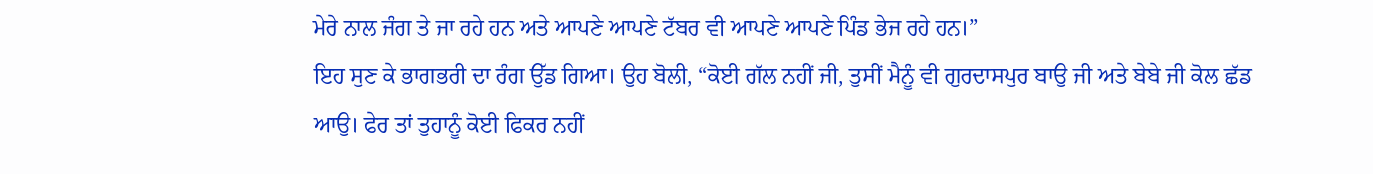ਮੇਰੇ ਨਾਲ ਜੰਗ ਤੇ ਜਾ ਰਹੇ ਹਨ ਅਤੇ ਆਪਣੇ ਆਪਣੇ ਟੱਬਰ ਵੀ ਆਪਣੇ ਆਪਣੇ ਪਿੰਡ ਭੇਜ ਰਹੇ ਹਨ।”
ਇਹ ਸੁਣ ਕੇ ਭਾਗਭਰੀ ਦਾ ਰੰਗ ਉੱਡ ਗਿਆ। ਉਹ ਬੋਲੀ, “ਕੋਈ ਗੱਲ ਨਹੀਂ ਜੀ, ਤੁਸੀਂ ਮੈਨੂੰ ਵੀ ਗੁਰਦਾਸਪੁਰ ਬਾਉ ਜੀ ਅਤੇ ਬੇਬੇ ਜੀ ਕੋਲ ਛੱਡ ਆਉ। ਫੇਰ ਤਾਂ ਤੁਹਾਨੂੰ ਕੋਈ ਫਿਕਰ ਨਹੀਂ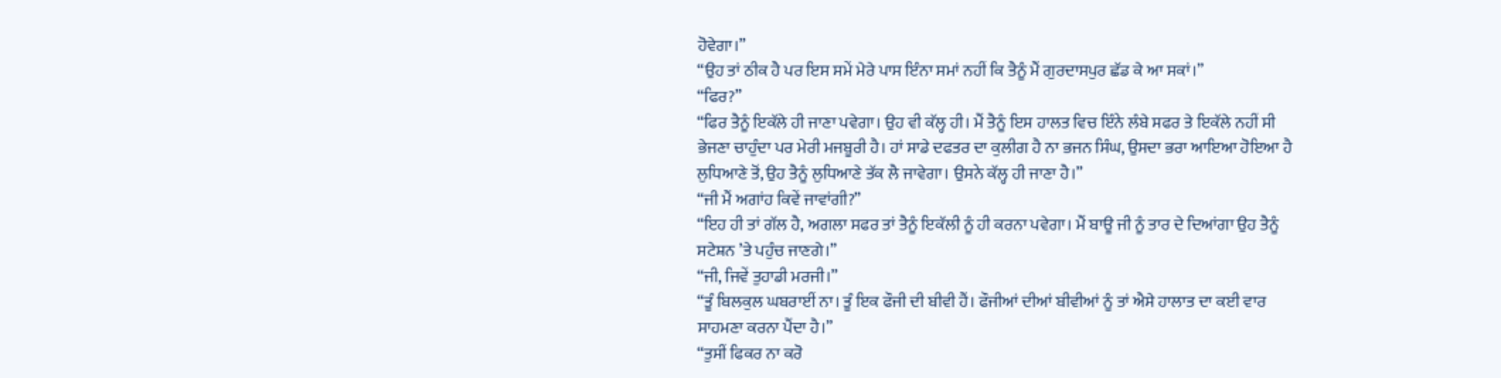ਹੋਵੇਗਾ।”
“ਉਹ ਤਾਂ ਠੀਕ ਹੈ ਪਰ ਇਸ ਸਮੇਂ ਮੇਰੇ ਪਾਸ ਇੰਨਾ ਸਮਾਂ ਨਹੀਂ ਕਿ ਤੈਨੂੰ ਮੈਂ ਗੁਰਦਾਸਪੁਰ ਛੱਡ ਕੇ ਆ ਸਕਾਂ।”
“ਫਿਰ?”
“ਫਿਰ ਤੈਨੂੰ ਇਕੱਲੇ ਹੀ ਜਾਣਾ ਪਵੇਗਾ। ਉਹ ਵੀ ਕੱਲ੍ਹ ਹੀ। ਮੈਂ ਤੈਨੂੰ ਇਸ ਹਾਲਤ ਵਿਚ ਇੰਨੇ ਲੰਬੇ ਸਫਰ ਤੇ ਇਕੱਲੇ ਨਹੀਂ ਸੀ ਭੇਜਣਾ ਚਾਹੁੰਦਾ ਪਰ ਮੇਰੀ ਮਜਬੂਰੀ ਹੈ। ਹਾਂ ਸਾਡੇ ਦਫਤਰ ਦਾ ਕੁਲੀਗ ਹੈ ਨਾ ਭਜਨ ਸਿੰਘ, ਉਸਦਾ ਭਰਾ ਆਇਆ ਹੋਇਆ ਹੈ ਲੁਧਿਆਣੇ ਤੋਂ, ਉਹ ਤੈਨੂੰ ਲੁਧਿਆਣੇ ਤੱਕ ਲੈ ਜਾਵੇਗਾ। ਉਸਨੇ ਕੱਲ੍ਹ ਹੀ ਜਾਣਾ ਹੈ।”
“ਜੀ ਮੈਂ ਅਗਾਂਹ ਕਿਵੇਂ ਜਾਵਾਂਗੀ?”
“ਇਹ ਹੀ ਤਾਂ ਗੱਲ ਹੈ, ਅਗਲਾ ਸਫਰ ਤਾਂ ਤੈਨੂੰ ਇਕੱਲੀ ਨੂੰ ਹੀ ਕਰਨਾ ਪਵੇਗਾ। ਮੈਂ ਬਾਊ ਜੀ ਨੂੰ ਤਾਰ ਦੇ ਦਿਆਂਗਾ ਉਹ ਤੈਨੂੰ ਸਟੇਸ਼ਨ ’ਤੇ ਪਹੁੰਚ ਜਾਣਗੇ।”
“ਜੀ, ਜਿਵੇਂ ਤੁਹਾਡੀ ਮਰਜੀ।”
“ਤੂੰ ਬਿਲਕੁਲ ਘਬਰਾਈਂ ਨਾ। ਤੂੰ ਇਕ ਫੌਜੀ ਦੀ ਬੀਵੀ ਹੈਂ। ਫੌਜੀਆਂ ਦੀਆਂ ਬੀਵੀਆਂ ਨੂੰ ਤਾਂ ਐਸੇ ਹਾਲਾਤ ਦਾ ਕਈ ਵਾਰ ਸਾਹਮਣਾ ਕਰਨਾ ਪੈਂਦਾ ਹੈ।”
“ਤੁਸੀਂ ਫਿਕਰ ਨਾ ਕਰੋ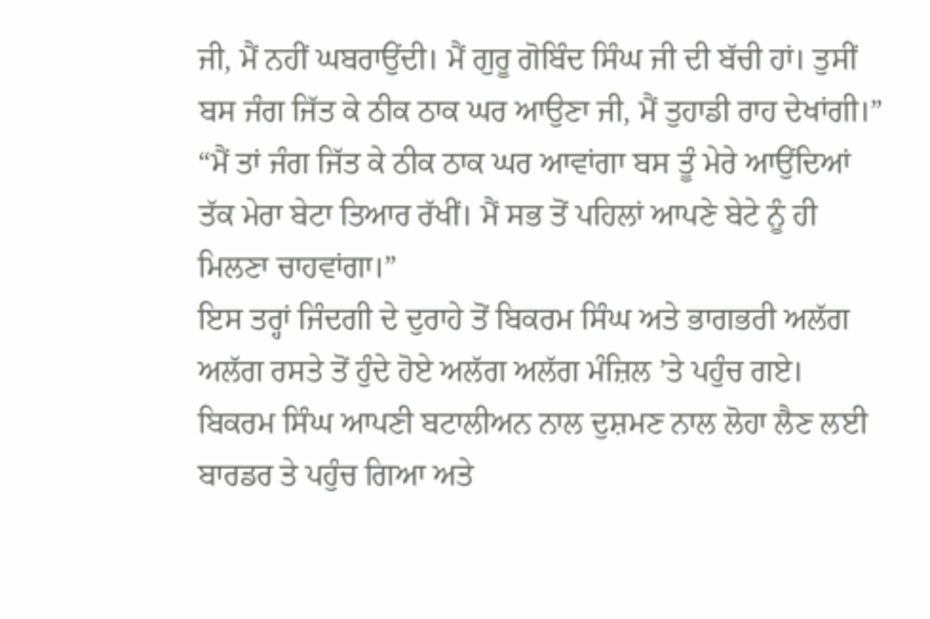ਜੀ, ਮੈਂ ਨਹੀਂ ਘਬਰਾਉਂਦੀ। ਮੈਂ ਗੁਰੂ ਗੋਬਿੰਦ ਸਿੰਘ ਜੀ ਦੀ ਬੱਚੀ ਹਾਂ। ਤੁਸੀਂ ਬਸ ਜੰਗ ਜਿੱਤ ਕੇ ਠੀਕ ਠਾਕ ਘਰ ਆਉਣਾ ਜੀ, ਮੈਂ ਤੁਹਾਡੀ ਰਾਹ ਦੇਖਾਂਗੀ।”
“ਮੈਂ ਤਾਂ ਜੰਗ ਜਿੱਤ ਕੇ ਠੀਕ ਠਾਕ ਘਰ ਆਵਾਂਗਾ ਬਸ ਤੂੰ ਮੇਰੇ ਆਉਂਦਿਆਂ ਤੱਕ ਮੇਰਾ ਬੇਟਾ ਤਿਆਰ ਰੱਖੀਂ। ਮੈਂ ਸਭ ਤੋਂ ਪਹਿਲਾਂ ਆਪਣੇ ਬੇਟੇ ਨੂੰ ਹੀ ਮਿਲਣਾ ਚਾਹਵਾਂਗਾ।”
ਇਸ ਤਰ੍ਹਾਂ ਜਿੰਦਗੀ ਦੇ ਦੁਰਾਹੇ ਤੋਂ ਬਿਕਰਮ ਸਿੰਘ ਅਤੇ ਭਾਗਭਰੀ ਅਲੱਗ ਅਲੱਗ ਰਸਤੇ ਤੋਂ ਹੁੰਦੇ ਹੋਏ ਅਲੱਗ ਅਲੱਗ ਮੰਜ਼ਿਲ ’ਤੇ ਪਹੁੰਚ ਗਏ। ਬਿਕਰਮ ਸਿੰਘ ਆਪਣੀ ਬਟਾਲੀਅਨ ਨਾਲ ਦੁਸ਼ਮਣ ਨਾਲ ਲੋਹਾ ਲੈਣ ਲਈ ਬਾਰਡਰ ਤੇ ਪਹੁੰਚ ਗਿਆ ਅਤੇ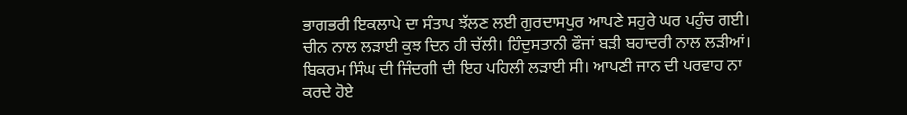ਭਾਗਭਰੀ ਇਕਲਾਪੇ ਦਾ ਸੰਤਾਪ ਝੱਲਣ ਲਈ ਗੁਰਦਾਸਪੁਰ ਆਪਣੇ ਸਹੁਰੇ ਘਰ ਪਹੁੰਚ ਗਈ।
ਚੀਨ ਨਾਲ ਲੜਾਈ ਕੁਝ ਦਿਨ ਹੀ ਚੱਲੀ। ਹਿੰਦੁਸਤਾਨੀ ਫੌਜਾਂ ਬੜੀ ਬਹਾਦਰੀ ਨਾਲ ਲੜੀਆਂ। ਬਿਕਰਮ ਸਿੰਘ ਦੀ ਜਿੰਦਗੀ ਦੀ ਇਹ ਪਹਿਲੀ ਲੜਾਈ ਸੀ। ਆਪਣੀ ਜਾਨ ਦੀ ਪਰਵਾਹ ਨਾ ਕਰਦੇ ਹੋਏ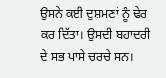ਉਸਨੇ ਕਈ ਦੁਸ਼ਮਣਾਂ ਨੂੰ ਢੇਰ ਕਰ ਦਿੱਤਾ। ਉਸਦੀ ਬਹਾਦਰੀ ਦੇ ਸਭ ਪਾਸੇ ਚਰਚੇ ਸਨ।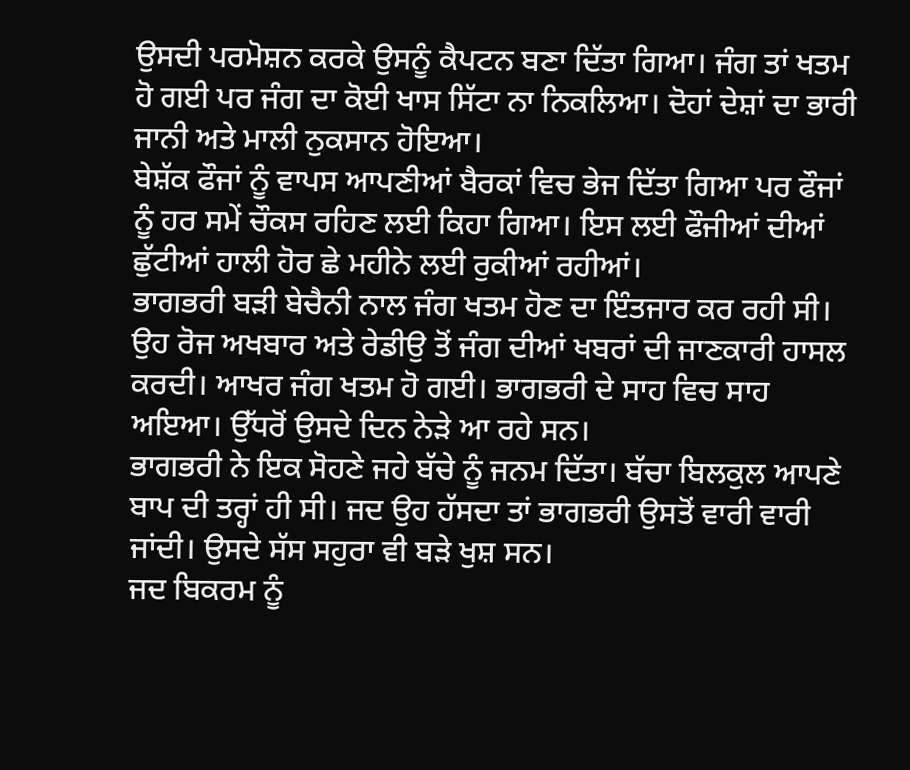ਉਸਦੀ ਪਰਮੋਸ਼ਨ ਕਰਕੇ ਉਸਨੂੰ ਕੈਪਟਨ ਬਣਾ ਦਿੱਤਾ ਗਿਆ। ਜੰਗ ਤਾਂ ਖਤਮ ਹੋ ਗਈ ਪਰ ਜੰਗ ਦਾ ਕੋਈ ਖਾਸ ਸਿੱਟਾ ਨਾ ਨਿਕਲਿਆ। ਦੋਹਾਂ ਦੇਸ਼ਾਂ ਦਾ ਭਾਰੀ ਜਾਨੀ ਅਤੇ ਮਾਲੀ ਨੁਕਸਾਨ ਹੋਇਆ।
ਬੇਸ਼ੱਕ ਫੌਜਾਂ ਨੂੰ ਵਾਪਸ ਆਪਣੀਆਂ ਬੈਰਕਾਂ ਵਿਚ ਭੇਜ ਦਿੱਤਾ ਗਿਆ ਪਰ ਫੌਜਾਂ ਨੂੰ ਹਰ ਸਮੇਂ ਚੌਕਸ ਰਹਿਣ ਲਈ ਕਿਹਾ ਗਿਆ। ਇਸ ਲਈ ਫੌਜੀਆਂ ਦੀਆਂ ਛੁੱਟੀਆਂ ਹਾਲੀ ਹੋਰ ਛੇ ਮਹੀਨੇ ਲਈ ਰੁਕੀਆਂ ਰਹੀਆਂ।
ਭਾਗਭਰੀ ਬੜੀ ਬੇਚੈਨੀ ਨਾਲ ਜੰਗ ਖਤਮ ਹੋਣ ਦਾ ਇੰਤਜਾਰ ਕਰ ਰਹੀ ਸੀ। ਉਹ ਰੋਜ ਅਖਬਾਰ ਅਤੇ ਰੇਡੀਉ ਤੋਂ ਜੰਗ ਦੀਆਂ ਖਬਰਾਂ ਦੀ ਜਾਣਕਾਰੀ ਹਾਸਲ ਕਰਦੀ। ਆਖਰ ਜੰਗ ਖਤਮ ਹੋ ਗਈ। ਭਾਗਭਰੀ ਦੇ ਸਾਹ ਵਿਚ ਸਾਹ ਅਇਆ। ਉੱਧਰੋਂ ਉਸਦੇ ਦਿਨ ਨੇੜੇ ਆ ਰਹੇ ਸਨ।
ਭਾਗਭਰੀ ਨੇ ਇਕ ਸੋਹਣੇ ਜਹੇ ਬੱਚੇ ਨੂੰ ਜਨਮ ਦਿੱਤਾ। ਬੱਚਾ ਬਿਲਕੁਲ ਆਪਣੇ ਬਾਪ ਦੀ ਤਰ੍ਹਾਂ ਹੀ ਸੀ। ਜਦ ਉਹ ਹੱਸਦਾ ਤਾਂ ਭਾਗਭਰੀ ਉਸਤੋਂ ਵਾਰੀ ਵਾਰੀ ਜਾਂਦੀ। ਉਸਦੇ ਸੱਸ ਸਹੁਰਾ ਵੀ ਬੜੇ ਖੁਸ਼ ਸਨ।
ਜਦ ਬਿਕਰਮ ਨੂੰ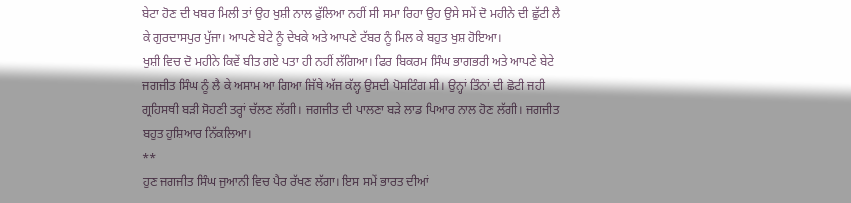ਬੇਟਾ ਹੋਣ ਦੀ ਖਬਰ ਮਿਲੀ ਤਾਂ ਉਹ ਖੁਸ਼ੀ ਨਾਲ ਫੁੱਲਿਆ ਨਹੀਂ ਸੀ ਸਮਾ ਰਿਹਾ ਉਹ ਉਸੇ ਸਮੇਂ ਦੋ ਮਹੀਨੇ ਦੀ ਛੁੱਟੀ ਲੈ ਕੇ ਗੁਰਦਾਸਪੁਰ ਪੁੱਜਾ। ਆਪਣੇ ਬੇਟੇ ਨੂੰ ਦੇਖਕੇ ਅਤੇ ਆਪਣੇ ਟੱਬਰ ਨੂੰ ਮਿਲ ਕੇ ਬਹੁਤ ਖੁਸ਼ ਹੋਇਆ।
ਖੁਸ਼ੀ ਵਿਚ ਦੋ ਮਹੀਨੇ ਕਿਵੇਂ ਬੀਤ ਗਏ ਪਤਾ ਹੀ ਨਹੀਂ ਲੱਗਿਆ। ਫਿਰ ਬਿਕਰਮ ਸਿੰਘ ਭਾਗਭਰੀ ਅਤੇ ਆਪਣੇ ਬੇਟੇ ਜਗਜੀਤ ਸਿੰਘ ਨੂੰ ਲੈ ਕੇ ਅਸਾਮ ਆ ਗਿਆ ਜਿੱਥੇ ਅੱਜ ਕੱਲ੍ਹ ਉਸਦੀ ਪੋਸਟਿੰਗ ਸੀ। ਉਨ੍ਹਾਂ ਤਿੰਨਾਂ ਦੀ ਛੋਟੀ ਜਹੀ ਗ੍ਰਹਿਸਥੀ ਬੜੀ ਸੋਹਣੀ ਤਰ੍ਹਾਂ ਚੱਲਣ ਲੱਗੀ। ਜਗਜੀਤ ਦੀ ਪਾਲਣਾ ਬੜੇ ਲਾਡ ਪਿਆਰ ਨਾਲ ਹੋਣ ਲੱਗੀ। ਜਗਜੀਤ ਬਹੁਤ ਹੁਸ਼ਿਆਰ ਨਿੱਕਲਿਆ।
**
ਹੁਣ ਜਗਜੀਤ ਸਿੰਘ ਜੁਆਨੀ ਵਿਚ ਪੈਰ ਰੱਖਣ ਲੱਗਾ। ਇਸ ਸਮੇਂ ਭਾਰਤ ਦੀਆਂ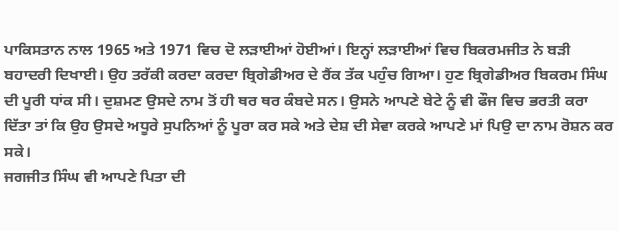ਪਾਕਿਸਤਾਨ ਨਾਲ 1965 ਅਤੇ 1971 ਵਿਚ ਦੋ ਲੜਾਈਆਂ ਹੋਈਆਂ। ਇਨ੍ਹਾਂ ਲੜਾਈਆਂ ਵਿਚ ਬਿਕਰਮਜੀਤ ਨੇ ਬੜੀ ਬਹਾਦਰੀ ਦਿਖਾਈ। ਉਹ ਤਰੱਕੀ ਕਰਦਾ ਕਰਦਾ ਬ੍ਰਿਗੇਡੀਅਰ ਦੇ ਰੈਂਕ ਤੱਕ ਪਹੁੰਚ ਗਿਆ। ਹੁਣ ਬ੍ਰਿਗੇਡੀਅਰ ਬਿਕਰਮ ਸਿੰਘ ਦੀ ਪੂਰੀ ਧਾਂਕ ਸੀ। ਦੁਸ਼ਮਣ ਉਸਦੇ ਨਾਮ ਤੋਂ ਹੀ ਥਰ ਥਰ ਕੰਬਦੇ ਸਨ। ਉਸਨੇ ਆਪਣੇ ਬੇਟੇ ਨੂੰ ਵੀ ਫੌਜ ਵਿਚ ਭਰਤੀ ਕਰਾ ਦਿੱਤਾ ਤਾਂ ਕਿ ਉਹ ਉਸਦੇ ਅਧੂਰੇ ਸੁਪਨਿਆਂ ਨੂੰ ਪੂਰਾ ਕਰ ਸਕੇ ਅਤੇ ਦੇਸ਼ ਦੀ ਸੇਵਾ ਕਰਕੇ ਆਪਣੇ ਮਾਂ ਪਿਉ ਦਾ ਨਾਮ ਰੋਸ਼ਨ ਕਰ ਸਕੇ।
ਜਗਜੀਤ ਸਿੰਘ ਵੀ ਆਪਣੇ ਪਿਤਾ ਦੀ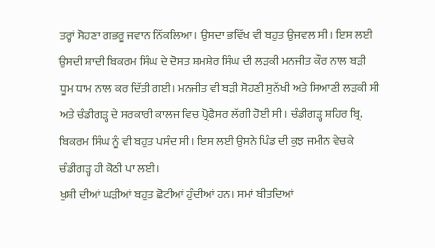ਤਰ੍ਹਾਂ ਸੋਹਣਾ ਗਭਰੂ ਜਵਾਨ ਨਿੱਕਲਿਆ। ਉਸਦਾ ਭਵਿੱਖ ਵੀ ਬਹੁਤ ਉਜਵਲ ਸੀ। ਇਸ ਲਈ ਉਸਦੀ ਸ਼ਾਦੀ ਬਿਕਰਮ ਸਿੰਘ ਦੇ ਦੋਸਤ ਸ਼ਮਸ਼ੇਰ ਸਿੰਘ ਦੀ ਲੜਕੀ ਮਨਜੀਤ ਕੌਰ ਨਾਲ ਬੜੀ ਧੂਮ ਧਾਮ ਨਾਲ ਕਰ ਦਿੱਤੀ ਗਈ। ਮਨਜੀਤ ਵੀ ਬੜੀ ਸੋਹਣੀ ਸੁਨੱਖੀ ਅਤੇ ਸਿਆਣੀ ਲੜਕੀ ਸੀ ਅਤੇ ਚੰਡੀਗੜ੍ਹ ਦੇ ਸਰਕਾਰੀ ਕਾਲਜ ਵਿਚ ਪ੍ਰੋਫੈਸਰ ਲੱਗੀ ਹੋਈ ਸੀ। ਚੰਡੀਗੜ੍ਹ ਸ਼ਹਿਰ ਬ੍ਰਿ. ਬਿਕਰਮ ਸਿੰਘ ਨੂੰ ਵੀ ਬਹੁਤ ਪਸੰਦ ਸੀ। ਇਸ ਲਈ ਉਸਨੇ ਪਿੰਡ ਦੀ ਕੁਝ ਜਮੀਨ ਵੇਚਕੇ ਚੰਡੀਗੜ੍ਹ ਹੀ ਕੋਠੀ ਪਾ ਲਈ।
ਖੁਸ਼ੀ ਦੀਆਂ ਘੜੀਆਂ ਬਹੁਤ ਛੋਟੀਆਂ ਹੁੰਦੀਆਂ ਹਨ। ਸਮਾਂ ਬੀਤਦਿਆਂ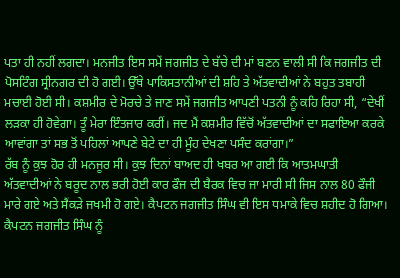ਪਤਾ ਹੀ ਨਹੀਂ ਲਗਦਾ। ਮਨਜੀਤ ਇਸ ਸਮੇਂ ਜਗਜੀਤ ਦੇ ਬੱਚੇ ਦੀ ਮਾਂ ਬਣਨ ਵਾਲੀ ਸੀ ਕਿ ਜਗਜੀਤ ਦੀ ਪੋਸਟਿੰਗ ਸ੍ਰੀਨਗਰ ਦੀ ਹੋ ਗਈ। ਉੱਥੇ ਪਾਕਿਸਤਾਨੀਆਂ ਦੀ ਸ਼ਹਿ ਤੇ ਅੱਤਵਾਦੀਆਂ ਨੇ ਬਹੁਤ ਤਬਾਹੀ ਮਚਾਈ ਹੋਈ ਸੀ। ਕਸ਼ਮੀਰ ਦੇ ਮੋਰਚੇ ਤੇ ਜਾਣ ਸਮੇਂ ਜਗਜੀਤ ਆਪਣੀ ਪਤਨੀ ਨੂੰ ਕਹਿ ਰਿਹਾ ਸੀ, “ਦੇਖੀਂ ਲੜਕਾ ਹੀ ਹੋਵੇਗਾ। ਤੂੰ ਮੇਰਾ ਇੰਤਜਾਰ ਕਰੀਂ। ਜਦ ਮੈਂ ਕਸ਼ਮੀਰ ਵਿੱਚੋਂ ਅੱਤਵਾਦੀਆਂ ਦਾ ਸਫਾਇਆ ਕਰਕੇ ਆਵਾਂਗਾ ਤਾਂ ਸਭ ਤੋਂ ਪਹਿਲਾਂ ਆਪਣੇ ਬੇਟੇ ਦਾ ਹੀ ਮੂੰਹ ਦੇਖਣਾ ਪਸੰਦ ਕਰਾਂਗਾ।”
ਰੱਬ ਨੂੰ ਕੁਝ ਹੋਰ ਹੀ ਮਨਜੂਰ ਸੀ। ਕੁਝ ਦਿਨਾਂ ਬਾਅਦ ਹੀ ਖਬਰ ਆ ਗਈ ਕਿ ਆਤਮਘਾਤੀ ਅੱਤਵਾਦੀਆਂ ਨੇ ਬਰੂਦ ਨਾਲ ਭਰੀ ਹੋਈ ਕਾਰ ਫੌਜ ਦੀ ਬੈਰਕ ਵਿਚ ਜਾ ਮਾਰੀ ਸੀ ਜਿਸ ਨਾਲ 80 ਫੌਜੀ ਮਾਰੇ ਗਏ ਅਤੇ ਸੈਂਕੜੇ ਜਖਮੀ ਹੋ ਗਏ। ਕੈਪਟਨ ਜਗਜੀਤ ਸਿੰਘ ਵੀ ਇਸ ਧਮਾਕੇ ਵਿਚ ਸ਼ਹੀਦ ਹੋ ਗਿਆ। ਕੈਪਟਨ ਜਗਜੀਤ ਸਿੰਘ ਨੂੰ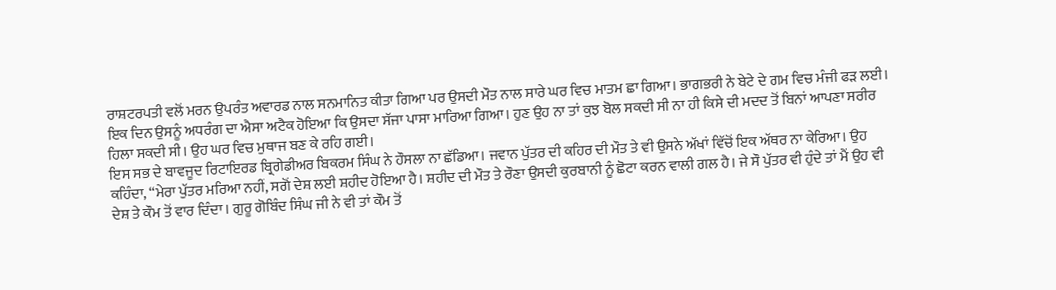ਰਾਸ਼ਟਰਪਤੀ ਵਲੋਂ ਮਰਨ ਉਪਰੰਤ ਅਵਾਰਡ ਨਾਲ ਸਨਮਾਨਿਤ ਕੀਤਾ ਗਿਆ ਪਰ ਉਸਦੀ ਮੌਤ ਨਾਲ ਸਾਰੇ ਘਰ ਵਿਚ ਮਾਤਮ ਛਾ ਗਿਆ। ਭਾਗਭਰੀ ਨੇ ਬੇਟੇ ਦੇ ਗਮ ਵਿਚ ਮੰਜੀ ਫੜ ਲਈ। ਇਕ ਦਿਨ ਉਸਨੂੰ ਅਧਰੰਗ ਦਾ ਐਸਾ ਅਟੈਕ ਹੋਇਆ ਕਿ ਉਸਦਾ ਸੱਜਾ ਪਾਸਾ ਮਾਰਿਆ ਗਿਆ। ਹੁਣ ਉਹ ਨਾ ਤਾਂ ਕੁਝ ਬੋਲ ਸਕਦੀ ਸੀ ਨਾ ਹੀ ਕਿਸੇ ਦੀ ਮਦਦ ਤੋਂ ਬਿਨਾਂ ਆਪਣਾ ਸਰੀਰ ਹਿਲਾ ਸਕਦੀ ਸੀ। ਉਹ ਘਰ ਵਿਚ ਮੁਥਾਜ ਬਣ ਕੇ ਰਹਿ ਗਈ।
ਇਸ ਸਭ ਦੇ ਬਾਵਜੂਦ ਰਿਟਾਇਰਡ ਬ੍ਰਿਗੇਡੀਅਰ ਬਿਕਰਮ ਸਿੰਘ ਨੇ ਹੌਸਲਾ ਨਾ ਛੱਡਿਆ। ਜਵਾਨ ਪੁੱਤਰ ਦੀ ਕਹਿਰ ਦੀ ਮੌਤ ਤੇ ਵੀ ਉਸਨੇ ਅੱਖਾਂ ਵਿੱਚੋਂ ਇਕ ਅੱਥਰ ਨਾ ਕੇਰਿਆ। ਉਹ ਕਹਿੰਦਾ, “ਮੇਰਾ ਪੁੱਤਰ ਮਰਿਆ ਨਹੀਂ, ਸਗੋਂ ਦੇਸ਼ ਲਈ ਸ਼ਹੀਦ ਹੋਇਆ ਹੈ। ਸ਼ਹੀਦ ਦੀ ਮੌਤ ਤੇ ਰੌਣਾ ਉਸਦੀ ਕੁਰਬਾਨੀ ਨੂੰ ਛੋਟਾ ਕਰਨ ਵਾਲੀ ਗਲ ਹੈ। ਜੇ ਸੌ ਪੁੱਤਰ ਵੀ ਹੁੰਦੇ ਤਾਂ ਮੈਂ ਉਹ ਵੀ ਦੇਸ਼ ਤੇ ਕੌਮ ਤੋਂ ਵਾਰ ਦਿੰਦਾ। ਗੁਰੂ ਗੋਬਿੰਦ ਸਿੰਘ ਜੀ ਨੇ ਵੀ ਤਾਂ ਕੌਮ ਤੋਂ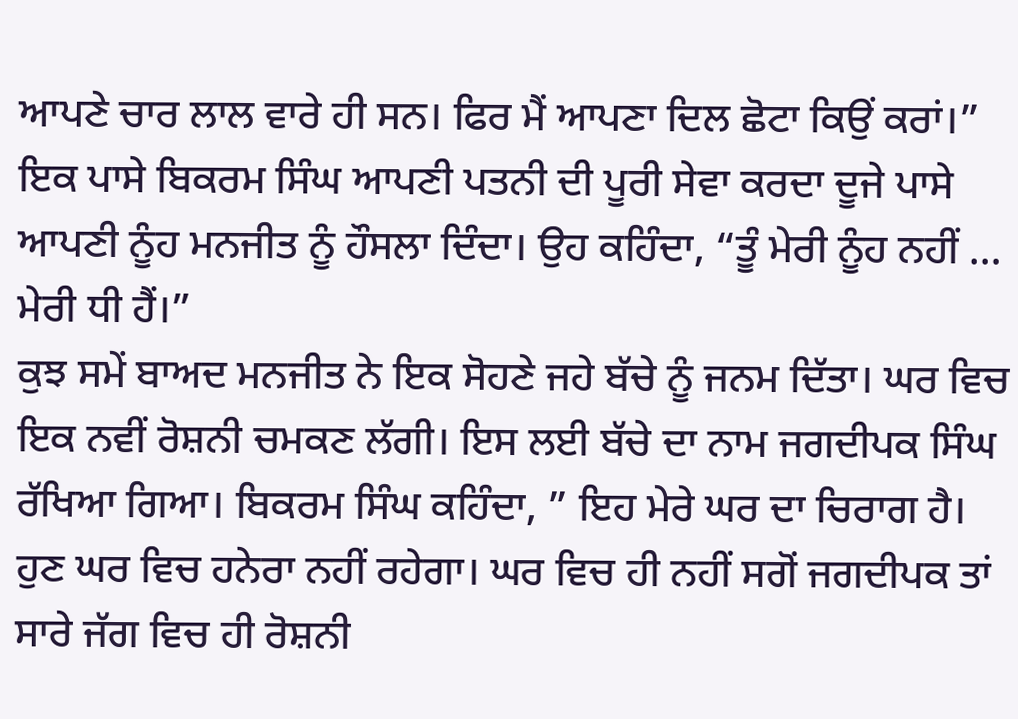ਆਪਣੇ ਚਾਰ ਲਾਲ ਵਾਰੇ ਹੀ ਸਨ। ਫਿਰ ਮੈਂ ਆਪਣਾ ਦਿਲ ਛੋਟਾ ਕਿਉਂ ਕਰਾਂ।”
ਇਕ ਪਾਸੇ ਬਿਕਰਮ ਸਿੰਘ ਆਪਣੀ ਪਤਨੀ ਦੀ ਪੂਰੀ ਸੇਵਾ ਕਰਦਾ ਦੂਜੇ ਪਾਸੇ ਆਪਣੀ ਨੂੰਹ ਮਨਜੀਤ ਨੂੰ ਹੌਸਲਾ ਦਿੰਦਾ। ਉਹ ਕਹਿੰਦਾ, “ਤੂੰ ਮੇਰੀ ਨੂੰਹ ਨਹੀਂ … ਮੇਰੀ ਧੀ ਹੈਂ।”
ਕੁਝ ਸਮੇਂ ਬਾਅਦ ਮਨਜੀਤ ਨੇ ਇਕ ਸੋਹਣੇ ਜਹੇ ਬੱਚੇ ਨੂੰ ਜਨਮ ਦਿੱਤਾ। ਘਰ ਵਿਚ ਇਕ ਨਵੀਂ ਰੋਸ਼ਨੀ ਚਮਕਣ ਲੱਗੀ। ਇਸ ਲਈ ਬੱਚੇ ਦਾ ਨਾਮ ਜਗਦੀਪਕ ਸਿੰਘ ਰੱਖਿਆ ਗਿਆ। ਬਿਕਰਮ ਸਿੰਘ ਕਹਿੰਦਾ, ” ਇਹ ਮੇਰੇ ਘਰ ਦਾ ਚਿਰਾਗ ਹੈ। ਹੁਣ ਘਰ ਵਿਚ ਹਨੇਰਾ ਨਹੀਂ ਰਹੇਗਾ। ਘਰ ਵਿਚ ਹੀ ਨਹੀਂ ਸਗੋਂ ਜਗਦੀਪਕ ਤਾਂ ਸਾਰੇ ਜੱਗ ਵਿਚ ਹੀ ਰੋਸ਼ਨੀ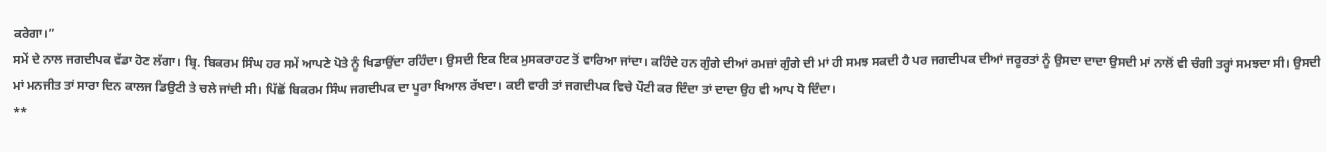ਕਰੇਗਾ।”
ਸਮੇਂ ਦੇ ਨਾਲ ਜਗਦੀਪਕ ਵੱਡਾ ਹੋਣ ਲੱਗਾ। ਬ੍ਰਿ. ਬਿਕਰਮ ਸਿੰਘ ਹਰ ਸਮੇਂ ਆਪਣੇ ਪੋਤੇ ਨੂੰ ਖਿਡਾਉਂਦਾ ਰਹਿੰਦਾ। ਉਸਦੀ ਇਕ ਇਕ ਮੁਸਕਰਾਹਟ ਤੋਂ ਵਾਰਿਆ ਜਾਂਦਾ। ਕਹਿੰਦੇ ਹਨ ਗੁੰਗੇ ਦੀਆਂ ਰਮਜ਼ਾਂ ਗੁੰਗੇ ਦੀ ਮਾਂ ਹੀ ਸਮਝ ਸਕਦੀ ਹੈ ਪਰ ਜਗਦੀਪਕ ਦੀਆਂ ਜਰੂਰਤਾਂ ਨੂੰ ਉਸਦਾ ਦਾਦਾ ਉਸਦੀ ਮਾਂ ਨਾਲੋਂ ਵੀ ਚੰਗੀ ਤਰ੍ਹਾਂ ਸਮਝਦਾ ਸੀ। ਉਸਦੀ ਮਾਂ ਮਨਜੀਤ ਤਾਂ ਸਾਰਾ ਦਿਨ ਕਾਲਜ ਡਿਉਟੀ ਤੇ ਚਲੇ ਜਾਂਦੀ ਸੀ। ਪਿੱਛੋਂ ਬਿਕਰਮ ਸਿੰਘ ਜਗਦੀਪਕ ਦਾ ਪੂਰਾ ਖਿਆਲ ਰੱਖਦਾ। ਕਈ ਵਾਰੀ ਤਾਂ ਜਗਦੀਪਕ ਵਿਚੇ ਪੌਟੀ ਕਰ ਦਿੰਦਾ ਤਾਂ ਦਾਦਾ ਉਹ ਵੀ ਆਪ ਧੋ ਦਿੰਦਾ।
**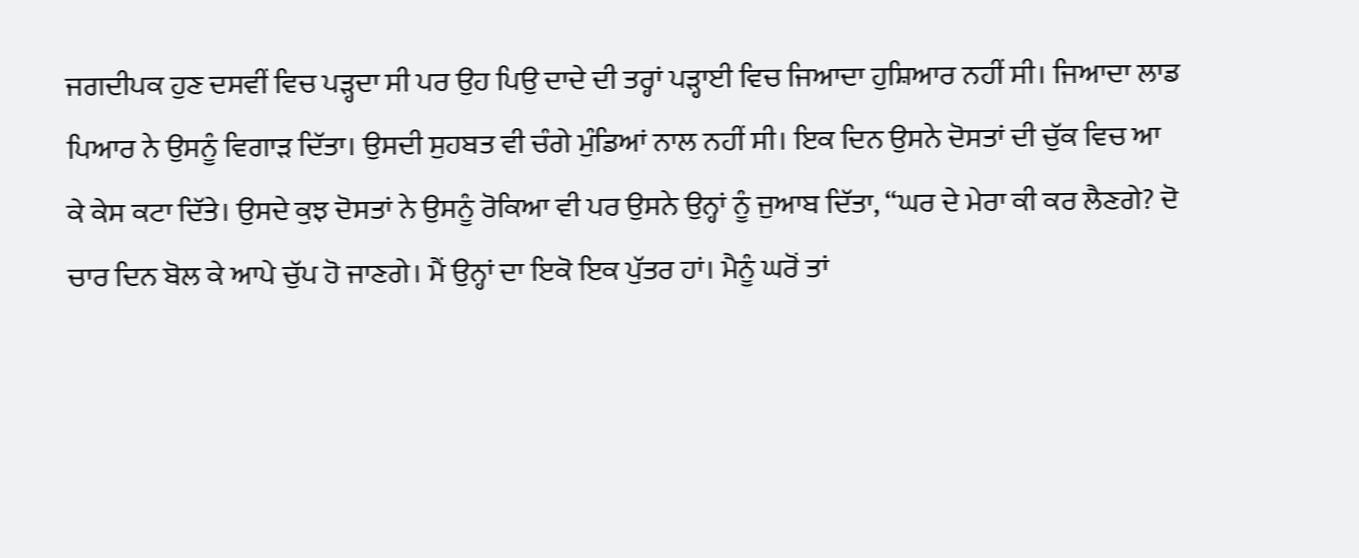ਜਗਦੀਪਕ ਹੁਣ ਦਸਵੀਂ ਵਿਚ ਪੜ੍ਹਦਾ ਸੀ ਪਰ ਉਹ ਪਿਉ ਦਾਦੇ ਦੀ ਤਰ੍ਹਾਂ ਪੜ੍ਹਾਈ ਵਿਚ ਜਿਆਦਾ ਹੁਸ਼ਿਆਰ ਨਹੀਂ ਸੀ। ਜਿਆਦਾ ਲਾਡ ਪਿਆਰ ਨੇ ਉਸਨੂੰ ਵਿਗਾੜ ਦਿੱਤਾ। ਉਸਦੀ ਸੁਹਬਤ ਵੀ ਚੰਗੇ ਮੁੰਡਿਆਂ ਨਾਲ ਨਹੀਂ ਸੀ। ਇਕ ਦਿਨ ਉਸਨੇ ਦੋਸਤਾਂ ਦੀ ਚੁੱਕ ਵਿਚ ਆ ਕੇ ਕੇਸ ਕਟਾ ਦਿੱਤੇ। ਉਸਦੇ ਕੁਝ ਦੋਸਤਾਂ ਨੇ ਉਸਨੂੰ ਰੋਕਿਆ ਵੀ ਪਰ ਉਸਨੇ ਉਨ੍ਹਾਂ ਨੂੰ ਜੁਆਬ ਦਿੱਤਾ, “ਘਰ ਦੇ ਮੇਰਾ ਕੀ ਕਰ ਲੈਣਗੇ? ਦੋ ਚਾਰ ਦਿਨ ਬੋਲ ਕੇ ਆਪੇ ਚੁੱਪ ਹੋ ਜਾਣਗੇ। ਮੈਂ ਉਨ੍ਹਾਂ ਦਾ ਇਕੋ ਇਕ ਪੁੱਤਰ ਹਾਂ। ਮੈਨੂੰ ਘਰੋਂ ਤਾਂ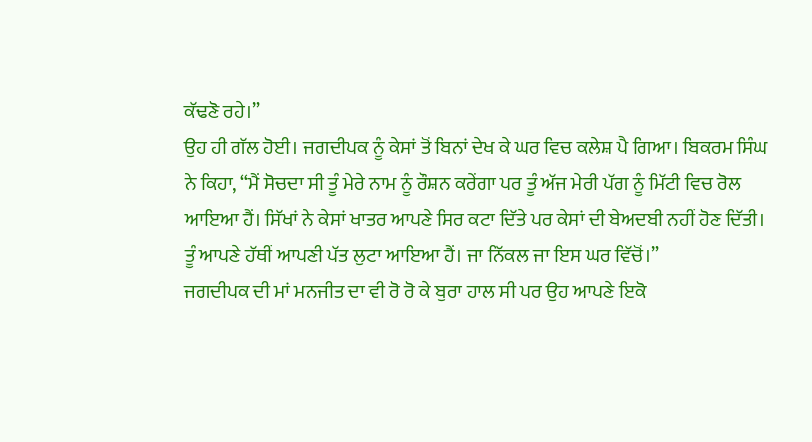ਕੱਢਣੋ ਰਹੇ।”
ਉਹ ਹੀ ਗੱਲ ਹੋਈ। ਜਗਦੀਪਕ ਨੂੰ ਕੇਸਾਂ ਤੋਂ ਬਿਨਾਂ ਦੇਖ ਕੇ ਘਰ ਵਿਚ ਕਲੇਸ਼ ਪੈ ਗਿਆ। ਬਿਕਰਮ ਸਿੰਘ ਨੇ ਕਿਹਾ, “ਮੈਂ ਸੋਚਦਾ ਸੀ ਤੂੰ ਮੇਰੇ ਨਾਮ ਨੂੰ ਰੌਸ਼ਨ ਕਰੇਂਗਾ ਪਰ ਤੂੰ ਅੱਜ ਮੇਰੀ ਪੱਗ ਨੂੰ ਮਿੱਟੀ ਵਿਚ ਰੋਲ ਆਇਆ ਹੈਂ। ਸਿੱਖਾਂ ਨੇ ਕੇਸਾਂ ਖਾਤਰ ਆਪਣੇ ਸਿਰ ਕਟਾ ਦਿੱਤੇ ਪਰ ਕੇਸਾਂ ਦੀ ਬੇਅਦਬੀ ਨਹੀਂ ਹੋਣ ਦਿੱਤੀ। ਤੂੰ ਆਪਣੇ ਹੱਥੀਂ ਆਪਣੀ ਪੱਤ ਲੁਟਾ ਆਇਆ ਹੈਂ। ਜਾ ਨਿੱਕਲ ਜਾ ਇਸ ਘਰ ਵਿੱਚੋਂ।”
ਜਗਦੀਪਕ ਦੀ ਮਾਂ ਮਨਜੀਤ ਦਾ ਵੀ ਰੋ ਰੋ ਕੇ ਬੁਰਾ ਹਾਲ ਸੀ ਪਰ ਉਹ ਆਪਣੇ ਇਕੋ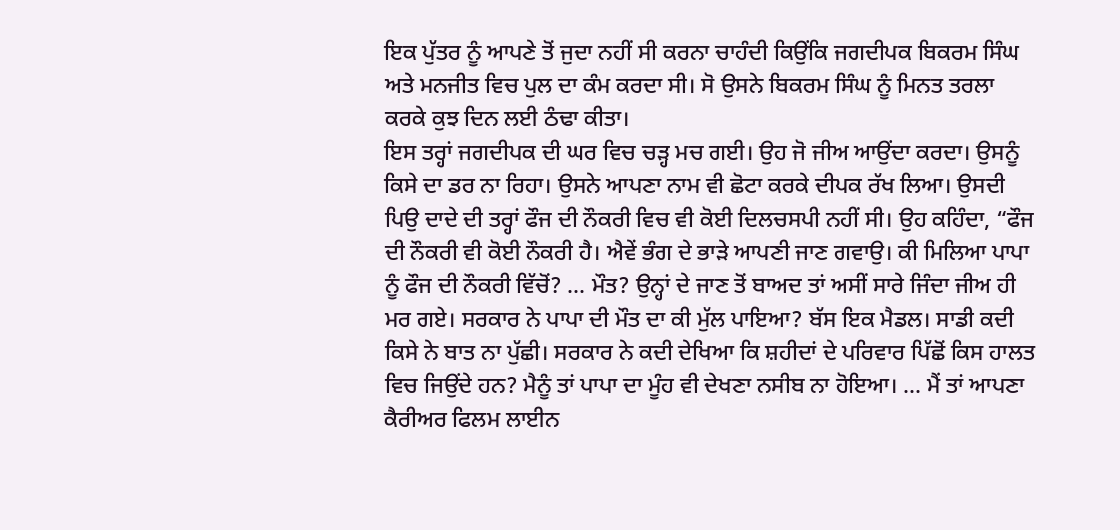ਇਕ ਪੁੱਤਰ ਨੂੰ ਆਪਣੇ ਤੋਂ ਜੁਦਾ ਨਹੀਂ ਸੀ ਕਰਨਾ ਚਾਹੰਦੀ ਕਿਉਂਕਿ ਜਗਦੀਪਕ ਬਿਕਰਮ ਸਿੰਘ ਅਤੇ ਮਨਜੀਤ ਵਿਚ ਪੁਲ ਦਾ ਕੰਮ ਕਰਦਾ ਸੀ। ਸੋ ਉਸਨੇ ਬਿਕਰਮ ਸਿੰਘ ਨੂੰ ਮਿਨਤ ਤਰਲਾ ਕਰਕੇ ਕੁਝ ਦਿਨ ਲਈ ਠੰਢਾ ਕੀਤਾ।
ਇਸ ਤਰ੍ਹਾਂ ਜਗਦੀਪਕ ਦੀ ਘਰ ਵਿਚ ਚੜ੍ਹ ਮਚ ਗਈ। ਉਹ ਜੋ ਜੀਅ ਆਉਂਦਾ ਕਰਦਾ। ਉਸਨੂੰ ਕਿਸੇ ਦਾ ਡਰ ਨਾ ਰਿਹਾ। ਉਸਨੇ ਆਪਣਾ ਨਾਮ ਵੀ ਛੋਟਾ ਕਰਕੇ ਦੀਪਕ ਰੱਖ ਲਿਆ। ਉਸਦੀ ਪਿਉ ਦਾਦੇ ਦੀ ਤਰ੍ਹਾਂ ਫੌਜ ਦੀ ਨੌਕਰੀ ਵਿਚ ਵੀ ਕੋਈ ਦਿਲਚਸਪੀ ਨਹੀਂ ਸੀ। ਉਹ ਕਹਿੰਦਾ, “ਫੌਜ ਦੀ ਨੌਕਰੀ ਵੀ ਕੋਈ ਨੌਕਰੀ ਹੈ। ਐਵੇਂ ਭੰਗ ਦੇ ਭਾੜੇ ਆਪਣੀ ਜਾਣ ਗਵਾਉ। ਕੀ ਮਿਲਿਆ ਪਾਪਾ ਨੂੰ ਫੌਜ ਦੀ ਨੌਕਰੀ ਵਿੱਚੋਂ? … ਮੌਤ? ਉਨ੍ਹਾਂ ਦੇ ਜਾਣ ਤੋਂ ਬਾਅਦ ਤਾਂ ਅਸੀਂ ਸਾਰੇ ਜਿੰਦਾ ਜੀਅ ਹੀ ਮਰ ਗਏ। ਸਰਕਾਰ ਨੇ ਪਾਪਾ ਦੀ ਮੌਤ ਦਾ ਕੀ ਮੁੱਲ ਪਾਇਆ? ਬੱਸ ਇਕ ਮੈਡਲ। ਸਾਡੀ ਕਦੀ ਕਿਸੇ ਨੇ ਬਾਤ ਨਾ ਪੁੱਛੀ। ਸਰਕਾਰ ਨੇ ਕਦੀ ਦੇਖਿਆ ਕਿ ਸ਼ਹੀਦਾਂ ਦੇ ਪਰਿਵਾਰ ਪਿੱਛੋਂ ਕਿਸ ਹਾਲਤ ਵਿਚ ਜਿਉਂਦੇ ਹਨ? ਮੈਨੂੰ ਤਾਂ ਪਾਪਾ ਦਾ ਮੂੰਹ ਵੀ ਦੇਖਣਾ ਨਸੀਬ ਨਾ ਹੋਇਆ। … ਮੈਂ ਤਾਂ ਆਪਣਾ ਕੈਰੀਅਰ ਫਿਲਮ ਲਾਈਨ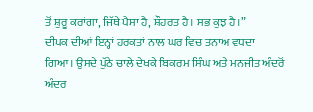ਤੋਂ ਸ਼ੁਰੂ ਕਰਾਂਗਾ, ਜਿੱਥੇ ਪੈਸਾ ਹੈ, ਸ਼ੌਹਰਤ ਹੈ। ਸਭ ਕੁਝ ਹੈ।”
ਦੀਪਕ ਦੀਆਂ ਇਨ੍ਹਾਂ ਹਰਕਤਾਂ ਨਾਲ ਘਰ ਵਿਚ ਤਨਾਅ ਵਧਦਾ ਗਿਆ। ਉਸਦੇ ਪੁੱਠੇ ਚਾਲੇ ਦੇਖਕੇ ਬਿਕਰਮ ਸਿੰਘ ਅਤੇ ਮਨਜੀਤ ਅੰਦਰੋਂ ਅੰਦਰ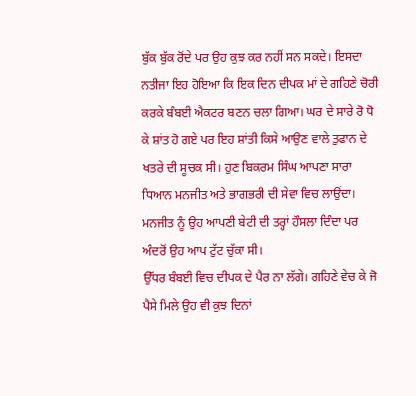ਬੁੱਕ ਬੁੱਕ ਰੋਂਦੇ ਪਰ ਉਹ ਕੁਝ ਕਰ ਨਹੀਂ ਸਨ ਸਕਦੇ। ਇਸਦਾ ਨਤੀਜਾ ਇਹ ਹੋਇਆ ਕਿ ਇਕ ਦਿਨ ਦੀਪਕ ਮਾਂ ਦੇ ਗਹਿਣੇ ਚੋਰੀ ਕਰਕੇ ਬੰਬਈ ਐਕਟਰ ਬਣਨ ਚਲਾ ਗਿਆ। ਘਰ ਦੇ ਸਾਰੇ ਰੋ ਧੋ ਕੇ ਸ਼ਾਂਤ ਹੋ ਗਏ ਪਰ ਇਹ ਸ਼ਾਂਤੀ ਕਿਸੇ ਆਉਣ ਵਾਲੇ ਤੁਫਾਨ ਦੇ ਖਤਰੇ ਦੀ ਸੂਚਕ ਸੀ। ਹੁਣ ਬਿਕਰਮ ਸਿੰਘ ਆਪਣਾ ਸਾਰਾ ਧਿਆਨ ਮਨਜੀਤ ਅਤੇ ਭਾਗਭਰੀ ਦੀ ਸੇਵਾ ਵਿਚ ਲਾਉਂਦਾ। ਮਨਜੀਤ ਨੂੰ ਉਹ ਆਪਣੀ ਬੇਟੀ ਦੀ ਤਰ੍ਹਾਂ ਹੌਸਲਾ ਦਿੰਦਾ ਪਰ ਅੰਦਰੋਂ ਉਹ ਆਪ ਟੁੱਟ ਚੁੱਕਾ ਸੀ।
ਉੱਧਰ ਬੰਬਈ ਵਿਚ ਦੀਪਕ ਦੇ ਪੈਰ ਨਾ ਲੱਗੇ। ਗਹਿਣੇ ਵੇਚ ਕੇ ਜੋ ਪੈਸੇ ਮਿਲੇ ਉਹ ਵੀ ਕੁਝ ਦਿਨਾਂ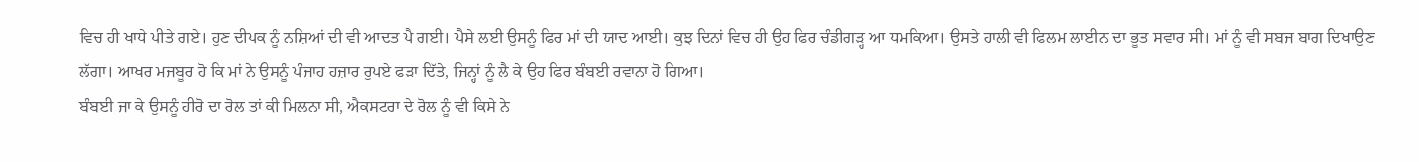ਵਿਚ ਹੀ ਖਾਧੇ ਪੀਤੇ ਗਏ। ਹੁਣ ਦੀਪਕ ਨੂੰ ਨਸ਼ਿਆਂ ਦੀ ਵੀ ਆਦਤ ਪੈ ਗਈ। ਪੈਸੇ ਲਈ ਉਸਨੂੰ ਫਿਰ ਮਾਂ ਦੀ ਯਾਦ ਆਈ। ਕੁਝ ਦਿਨਾਂ ਵਿਚ ਹੀ ਉਹ ਫਿਰ ਚੰਡੀਗੜ੍ਹ ਆ ਧਮਕਿਆ। ਉਸਤੇ ਹਾਲੀ ਵੀ ਫਿਲਮ ਲਾਈਨ ਦਾ ਭੂਤ ਸਵਾਰ ਸੀ। ਮਾਂ ਨੂੰ ਵੀ ਸਬਜ ਬਾਗ ਦਿਖਾਉਣ ਲੱਗਾ। ਆਖਰ ਮਜਬੂਰ ਹੋ ਕਿ ਮਾਂ ਨੇ ਉਸਨੂੰ ਪੰਜਾਹ ਹਜ਼ਾਰ ਰੁਪਏ ਫੜਾ ਦਿੱਤੇ, ਜਿਨ੍ਹਾਂ ਨੂੰ ਲੈ ਕੇ ਉਹ ਫਿਰ ਬੰਬਈ ਰਵਾਨਾ ਹੋ ਗਿਆ।
ਬੰਬਈ ਜਾ ਕੇ ਉਸਨੂੰ ਹੀਰੋ ਦਾ ਰੋਲ ਤਾਂ ਕੀ ਮਿਲਨਾ ਸੀ, ਐਕਸਟਰਾ ਦੇ ਰੋਲ ਨੂੰ ਵੀ ਕਿਸੇ ਨੇ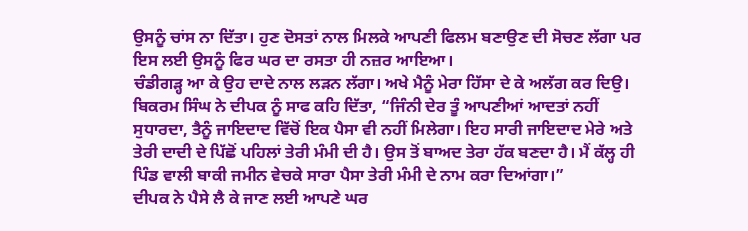ਉਸਨੂੰ ਚਾਂਸ ਨਾ ਦਿੱਤਾ। ਹੁਣ ਦੋਸਤਾਂ ਨਾਲ ਮਿਲਕੇ ਆਪਣੀ ਫਿਲਮ ਬਣਾਉਣ ਦੀ ਸੋਚਣ ਲੱਗਾ ਪਰ ਇਸ ਲਈ ਉਸਨੂੰ ਫਿਰ ਘਰ ਦਾ ਰਸਤਾ ਹੀ ਨਜ਼ਰ ਆਇਆ।
ਚੰਡੀਗੜ੍ਹ ਆ ਕੇ ਉਹ ਦਾਦੇ ਨਾਲ ਲੜਨ ਲੱਗਾ। ਅਖੇ ਮੈਨੂੰ ਮੇਰਾ ਹਿੱਸਾ ਦੇ ਕੇ ਅਲੱਗ ਕਰ ਦਿਉ। ਬਿਕਰਮ ਸਿੰਘ ਨੇ ਦੀਪਕ ਨੂੰ ਸਾਫ ਕਹਿ ਦਿੱਤਾ, “ਜਿੰਨੀ ਦੇਰ ਤੂੰ ਆਪਣੀਆਂ ਆਦਤਾਂ ਨਹੀਂ ਸੁਧਾਰਦਾ, ਤੈਨੂੰ ਜਾਇਦਾਦ ਵਿੱਚੋਂ ਇਕ ਪੈਸਾ ਵੀ ਨਹੀਂ ਮਿਲੇਗਾ। ਇਹ ਸਾਰੀ ਜਾਇਦਾਦ ਮੇਰੇ ਅਤੇ ਤੇਰੀ ਦਾਦੀ ਦੇ ਪਿੱਛੋਂ ਪਹਿਲਾਂ ਤੇਰੀ ਮੰਮੀ ਦੀ ਹੈ। ਉਸ ਤੋਂ ਬਾਅਦ ਤੇਰਾ ਹੱਕ ਬਣਦਾ ਹੈ। ਮੈਂ ਕੱਲ੍ਹ ਹੀ ਪਿੰਡ ਵਾਲੀ ਬਾਕੀ ਜਮੀਨ ਵੇਚਕੇ ਸਾਰਾ ਪੈਸਾ ਤੇਰੀ ਮੰਮੀ ਦੇ ਨਾਮ ਕਰਾ ਦਿਆਂਗਾ।”
ਦੀਪਕ ਨੇ ਪੈਸੇ ਲੈ ਕੇ ਜਾਣ ਲਈ ਆਪਣੇ ਘਰ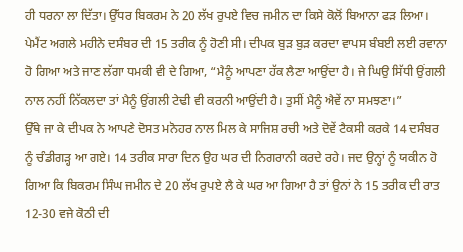ਹੀ ਧਰਨਾ ਲਾ ਦਿੱਤਾ। ਉੱਧਰ ਬਿਕਰਮ ਨੇ 20 ਲੱਖ ਰੁਪਏ ਵਿਚ ਜਮੀਨ ਦਾ ਕਿਸੇ ਕੋਲੋਂ ਬਿਆਨਾ ਫੜ ਲਿਆ। ਪੇਮੈਂਟ ਅਗਲੇ ਮਹੀਨੇ ਦਸੰਬਰ ਦੀ 15 ਤਰੀਕ ਨੂੰ ਹੋਣੀ ਸੀ। ਦੀਪਕ ਬੁੜ ਬੁੜ ਕਰਦਾ ਵਾਪਸ ਬੰਬਈ ਲਈ ਰਵਾਨਾ ਹੋ ਗਿਆ ਅਤੇ ਜਾਣ ਲੱਗਾ ਧਮਕੀ ਵੀ ਦੇ ਗਿਆ, “ਮੈਨੂੰ ਆਪਣਾ ਹੱਕ ਲੈਣਾ ਆਉਂਦਾ ਹੈ। ਜੇ ਘਿਉ ਸਿੱਧੀ ਉਂਗਲੀ ਨਾਲ ਨਹੀਂ ਨਿੱਕਲਦਾ ਤਾਂ ਮੈਨੂੰ ਉਂਗਲੀ ਟੇਢੀ ਵੀ ਕਰਨੀ ਆਉਂਦੀ ਹੈ। ਤੁਸੀਂ ਮੈਨੂੰ ਐਵੇਂ ਨਾ ਸਮਝਣਾ।”
ਉੱਥੇ ਜਾ ਕੇ ਦੀਪਕ ਨੇ ਆਪਣੇ ਦੋਸਤ ਮਨੋਹਰ ਨਾਲ ਮਿਲ ਕੇ ਸਾਜਿਸ਼ ਰਚੀ ਅਤੇ ਦੋਵੇਂ ਟੈਕਸੀ ਕਰਕੇ 14 ਦਸੰਬਰ ਨੂੰ ਚੰਡੀਗੜ੍ਹ ਆ ਗਏ। 14 ਤਰੀਕ ਸਾਰਾ ਦਿਨ ਉਹ ਘਰ ਦੀ ਨਿਗਰਾਨੀ ਕਰਦੇ ਰਹੇ। ਜਦ ਉਨ੍ਹਾਂ ਨੂੰ ਯਕੀਨ ਹੋ ਗਿਆ ਕਿ ਬਿਕਰਮ ਸਿੰਘ ਜਮੀਨ ਦੇ 20 ਲੱਖ ਰੁਪਏ ਲੈ ਕੇ ਘਰ ਆ ਗਿਆ ਹੈ ਤਾਂ ਉਨਾਂ ਨੇ 15 ਤਰੀਕ ਦੀ ਰਾਤ 12-30 ਵਜੇ ਕੋਠੀ ਦੀ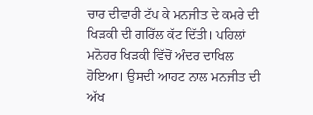ਚਾਰ ਦੀਵਾਰੀ ਟੱਪ ਕੇ ਮਨਜੀਤ ਦੇ ਕਮਰੇ ਦੀ ਖਿੜਕੀ ਦੀ ਗਰਿੱਲ ਕੱਟ ਦਿੱਤੀ। ਪਹਿਲਾਂ ਮਨੋਹਰ ਖਿੜਕੀ ਵਿੱਚੋਂ ਅੰਦਰ ਦਾਖਿਲ ਹੋਇਆ। ਉਸਦੀ ਆਹਟ ਨਾਲ ਮਨਜੀਤ ਦੀ ਅੱਖ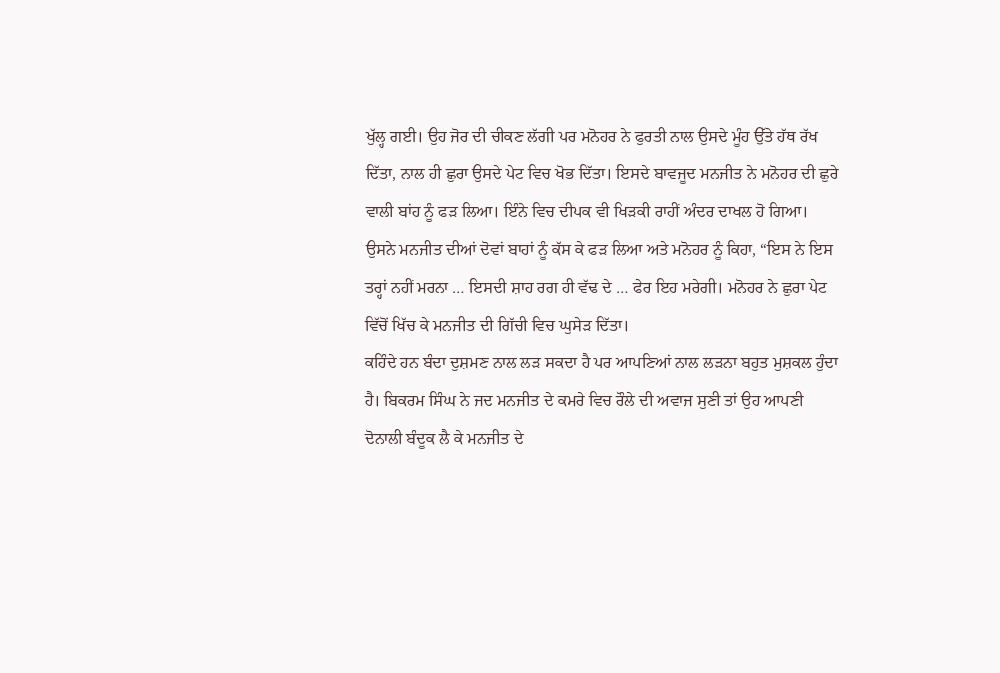ਖੁੱਲ੍ਹ ਗਈ। ਉਹ ਜੋਰ ਦੀ ਚੀਕਣ ਲੱਗੀ ਪਰ ਮਨੋਹਰ ਨੇ ਫੁਰਤੀ ਨਾਲ ਉਸਦੇ ਮੂੰਹ ਉੱਤੇ ਹੱਥ ਰੱਖ ਦਿੱਤਾ, ਨਾਲ ਹੀ ਛੁਰਾ ਉਸਦੇ ਪੇਟ ਵਿਚ ਖੋਭ ਦਿੱਤਾ। ਇਸਦੇ ਬਾਵਜੂਦ ਮਨਜੀਤ ਨੇ ਮਨੋਹਰ ਦੀ ਛੁਰੇ ਵਾਲੀ ਬਾਂਹ ਨੂੰ ਫੜ ਲਿਆ। ਇੰਨੇ ਵਿਚ ਦੀਪਕ ਵੀ ਖਿੜਕੀ ਰਾਹੀਂ ਅੰਦਰ ਦਾਖਲ ਹੋ ਗਿਆ। ਉਸਨੇ ਮਨਜੀਤ ਦੀਆਂ ਦੋਵਾਂ ਬਾਹਾਂ ਨੂੰ ਕੱਸ ਕੇ ਫੜ ਲਿਆ ਅਤੇ ਮਨੋਹਰ ਨੂੰ ਕਿਹਾ, “ਇਸ ਨੇ ਇਸ ਤਰ੍ਹਾਂ ਨਹੀਂ ਮਰਨਾ … ਇਸਦੀ ਸ਼ਾਹ ਰਗ ਹੀ ਵੱਢ ਦੇ … ਫੇਰ ਇਹ ਮਰੇਗੀ। ਮਨੋਹਰ ਨੇ ਛੁਰਾ ਪੇਟ ਵਿੱਚੋਂ ਖਿੱਚ ਕੇ ਮਨਜੀਤ ਦੀ ਗਿੱਚੀ ਵਿਚ ਘੁਸੇੜ ਦਿੱਤਾ।
ਕਹਿੰਦੇ ਹਨ ਬੰਦਾ ਦੁਸ਼ਮਣ ਨਾਲ ਲੜ ਸਕਦਾ ਹੈ ਪਰ ਆਪਣਿਆਂ ਨਾਲ ਲੜਨਾ ਬਹੁਤ ਮੁਸ਼ਕਲ ਹੁੰਦਾ ਹੈ। ਬਿਕਰਮ ਸਿੰਘ ਨੇ ਜਦ ਮਨਜੀਤ ਦੇ ਕਮਰੇ ਵਿਚ ਰੌਲੇ ਦੀ ਅਵਾਜ ਸੁਣੀ ਤਾਂ ਉਹ ਆਪਣੀ ਦੋਨਾਲੀ ਬੰਦੂਕ ਲੈ ਕੇ ਮਨਜੀਤ ਦੇ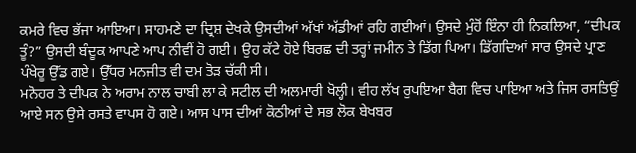ਕਮਰੇ ਵਿਚ ਭੱਜਾ ਆਇਆ। ਸਾਹਮਣੇ ਦਾ ਦ੍ਰਿਸ਼ ਦੇਖਕੇ ਉਸਦੀਆਂ ਅੱਖਾਂ ਅੱਡੀਆਂ ਰਹਿ ਗਈਆਂ। ਉਸਦੇ ਮੁੰਹੋਂ ਇੰਨਾ ਹੀ ਨਿਕਲਿਆ, “ਦੀਪਕ ਤੂੰ?” ਉਸਦੀ ਬੰਦੂਕ ਆਪਣੇ ਆਪ ਨੀਵੀਂ ਹੋ ਗਈ। ਉਹ ਕੱਟੇ ਹੋਏ ਬਿਰਛ ਦੀ ਤਰ੍ਹਾਂ ਜਮੀਨ ਤੇ ਡਿੱਗ ਪਿਆ। ਡਿੱਗਦਿਆਂ ਸਾਰ ਉਸਦੇ ਪ੍ਰਾਣ ਪੰਖੇਰੂ ਉੱਡ ਗਏ। ਉੱਧਰ ਮਨਜੀਤ ਵੀ ਦਮ ਤੋੜ ਚੱਕੀ ਸੀ।
ਮਨੋਹਰ ਤੇ ਦੀਪਕ ਨੇ ਅਰਾਮ ਨਾਲ ਚਾਬੀ ਲਾ ਕੇ ਸਟੀਲ ਦੀ ਅਲਮਾਰੀ ਖੋਲ੍ਹੀ। ਵੀਹ ਲੱਖ ਰੁਪਇਆ ਬੈਗ ਵਿਚ ਪਾਇਆ ਅਤੇ ਜਿਸ ਰਸਤਿਉਂ ਆਏ ਸਨ ਉਸੇ ਰਸਤੇ ਵਾਪਸ ਹੋ ਗਏ। ਆਸ ਪਾਸ ਦੀਆਂ ਕੋਠੀਆਂ ਦੇ ਸਭ ਲੋਕ ਬੇਖਬਰ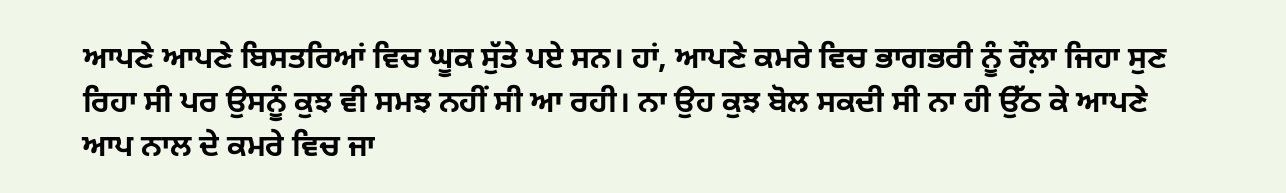ਆਪਣੇ ਆਪਣੇ ਬਿਸਤਰਿਆਂ ਵਿਚ ਘੂਕ ਸੁੱਤੇ ਪਏ ਸਨ। ਹਾਂ, ਆਪਣੇ ਕਮਰੇ ਵਿਚ ਭਾਗਭਰੀ ਨੂੰ ਰੌਲ਼ਾ ਜਿਹਾ ਸੁਣ ਰਿਹਾ ਸੀ ਪਰ ਉਸਨੂੰ ਕੁਝ ਵੀ ਸਮਝ ਨਹੀਂ ਸੀ ਆ ਰਹੀ। ਨਾ ਉਹ ਕੁਝ ਬੋਲ ਸਕਦੀ ਸੀ ਨਾ ਹੀ ਉੱਠ ਕੇ ਆਪਣੇ ਆਪ ਨਾਲ ਦੇ ਕਮਰੇ ਵਿਚ ਜਾ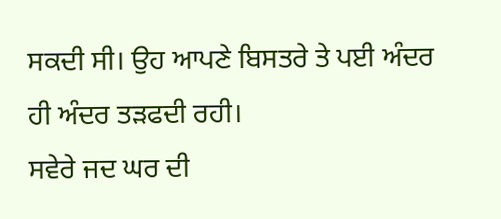ਸਕਦੀ ਸੀ। ਉਹ ਆਪਣੇ ਬਿਸਤਰੇ ਤੇ ਪਈ ਅੰਦਰ ਹੀ ਅੰਦਰ ਤੜਫਦੀ ਰਹੀ।
ਸਵੇਰੇ ਜਦ ਘਰ ਦੀ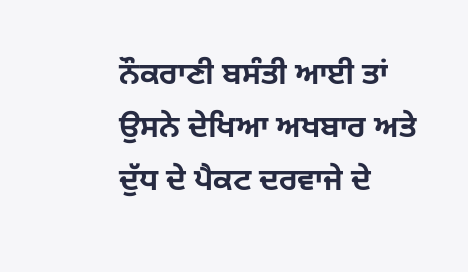ਨੌਕਰਾਣੀ ਬਸੰਤੀ ਆਈ ਤਾਂ ਉਸਨੇ ਦੇਖਿਆ ਅਖਬਾਰ ਅਤੇ ਦੁੱਧ ਦੇ ਪੈਕਟ ਦਰਵਾਜੇ ਦੇ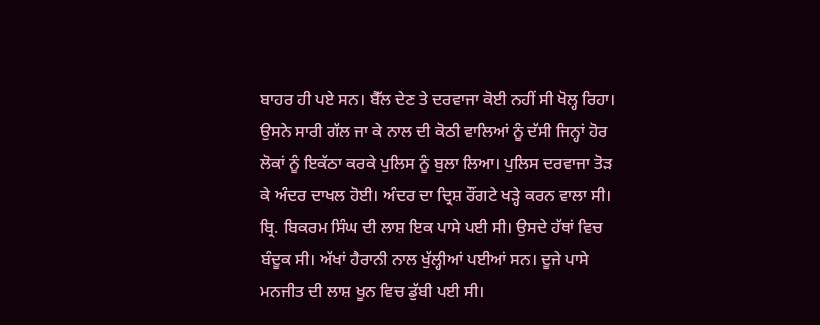ਬਾਹਰ ਹੀ ਪਏ ਸਨ। ਬੈੱਲ ਦੇਣ ਤੇ ਦਰਵਾਜਾ ਕੋਈ ਨਹੀਂ ਸੀ ਖੋਲ੍ਹ ਰਿਹਾ। ਉਸਨੇ ਸਾਰੀ ਗੱਲ ਜਾ ਕੇ ਨਾਲ ਦੀ ਕੋਠੀ ਵਾਲਿਆਂ ਨੂੰ ਦੱਸੀ ਜਿਨ੍ਹਾਂ ਹੋਰ ਲੋਕਾਂ ਨੂੰ ਇਕੱਠਾ ਕਰਕੇ ਪੁਲਿਸ ਨੂੰ ਬੁਲਾ ਲਿਆ। ਪੁਲਿਸ ਦਰਵਾਜਾ ਤੋੜ ਕੇ ਅੰਦਰ ਦਾਖਲ ਹੋਈ। ਅੰਦਰ ਦਾ ਦ੍ਰਿਸ਼ ਰੌਂਗਟੇ ਖੜ੍ਹੇ ਕਰਨ ਵਾਲਾ ਸੀ। ਬ੍ਰਿ. ਬਿਕਰਮ ਸਿੰਘ ਦੀ ਲਾਸ਼ ਇਕ ਪਾਸੇ ਪਈ ਸੀ। ਉਸਦੇ ਹੱਥਾਂ ਵਿਚ ਬੰਦੂਕ ਸੀ। ਅੱਖਾਂ ਹੈਰਾਨੀ ਨਾਲ ਖੁੱਲ੍ਹੀਆਂ ਪਈਆਂ ਸਨ। ਦੂਜੇ ਪਾਸੇ ਮਨਜੀਤ ਦੀ ਲਾਸ਼ ਖੂਨ ਵਿਚ ਡੁੱਬੀ ਪਈ ਸੀ।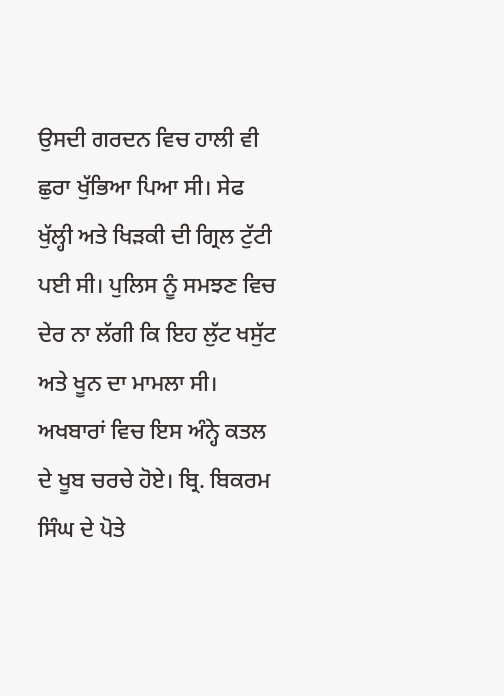ਉਸਦੀ ਗਰਦਨ ਵਿਚ ਹਾਲੀ ਵੀ ਛੁਰਾ ਖੁੱਭਿਆ ਪਿਆ ਸੀ। ਸੇਫ ਖੁੱਲ੍ਹੀ ਅਤੇ ਖਿੜਕੀ ਦੀ ਗ੍ਰਿਲ ਟੁੱਟੀ ਪਈ ਸੀ। ਪੁਲਿਸ ਨੂੰ ਸਮਝਣ ਵਿਚ ਦੇਰ ਨਾ ਲੱਗੀ ਕਿ ਇਹ ਲੁੱਟ ਖਸੁੱਟ ਅਤੇ ਖੂਨ ਦਾ ਮਾਮਲਾ ਸੀ।
ਅਖਬਾਰਾਂ ਵਿਚ ਇਸ ਅੰਨ੍ਹੇ ਕਤਲ ਦੇ ਖੂਬ ਚਰਚੇ ਹੋਏ। ਬ੍ਰਿ. ਬਿਕਰਮ ਸਿੰਘ ਦੇ ਪੋਤੇ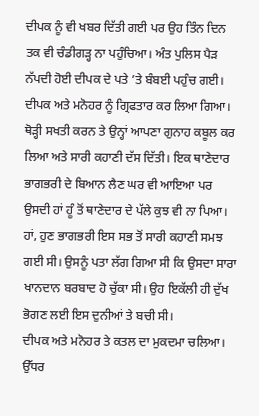ਦੀਪਕ ਨੂੰ ਵੀ ਖਬਰ ਦਿੱਤੀ ਗਈ ਪਰ ਉਹ ਤਿੰਨ ਦਿਨ ਤਕ ਵੀ ਚੰਡੀਗੜ੍ਹ ਨਾ ਪਹੁੰਚਿਆ। ਅੰਤ ਪੁਲਿਸ ਪੈੜ ਨੱਪਦੀ ਹੋਈ ਦੀਪਕ ਦੇ ਪਤੇ ’ਤੇ ਬੰਬਈ ਪਹੁੰਚ ਗਈ। ਦੀਪਕ ਅਤੇ ਮਨੋਹਰ ਨੂੰ ਗ੍ਰਿਫਤਾਰ ਕਰ ਲਿਆ ਗਿਆ। ਥੋੜ੍ਹੀ ਸਖਤੀ ਕਰਨ ਤੇ ਉਨ੍ਹਾਂ ਆਪਣਾ ਗੁਨਾਹ ਕਬੂਲ ਕਰ ਲਿਆ ਅਤੇ ਸਾਰੀ ਕਹਾਣੀ ਦੱਸ ਦਿੱਤੀ। ਇਕ ਥਾਣੇਦਾਰ ਭਾਗਭਰੀ ਦੇ ਬਿਆਨ ਲੈਣ ਘਰ ਵੀ ਆਇਆ ਪਰ ਉਸਦੀ ਹਾਂ ਹੂੰ ਤੋਂ ਥਾਣੇਦਾਰ ਦੇ ਪੱਲੇ ਕੁਝ ਵੀ ਨਾ ਪਿਆ। ਹਾਂ, ਹੁਣ ਭਾਗਭਰੀ ਇਸ ਸਭ ਤੋਂ ਸਾਰੀ ਕਹਾਣੀ ਸਮਝ ਗਈ ਸੀ। ਉਸਨੂੰ ਪਤਾ ਲੱਗ ਗਿਆ ਸੀ ਕਿ ਉਸਦਾ ਸਾਰਾ ਖਾਨਦਾਨ ਬਰਬਾਦ ਹੋ ਚੁੱਕਾ ਸੀ। ਉਹ ਇਕੱਲੀ ਹੀ ਦੁੱਖ ਭੋਗਣ ਲਈ ਇਸ ਦੁਨੀਆਂ ਤੇ ਬਚੀ ਸੀ।
ਦੀਪਕ ਅਤੇ ਮਨੋਹਰ ਤੇ ਕਤਲ ਦਾ ਮੁਕਦਮਾ ਚਲਿਆ। ਉੱਧਰ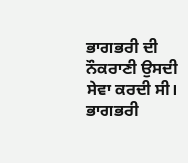ਭਾਗਭਰੀ ਦੀ ਨੌਕਰਾਣੀ ਉਸਦੀ ਸੇਵਾ ਕਰਦੀ ਸੀ। ਭਾਗਭਰੀ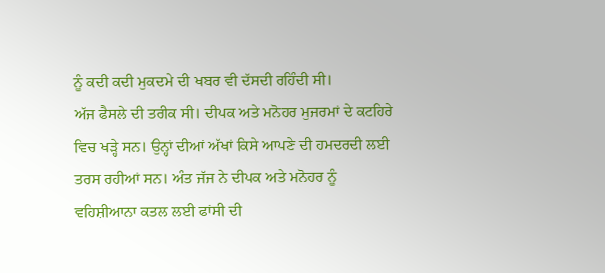ਨੂੰ ਕਦੀ ਕਦੀ ਮੁਕਦਮੇ ਦੀ ਖਬਰ ਵੀ ਦੱਸਦੀ ਰਹਿੰਦੀ ਸੀ।
ਅੱਜ ਫੈਸਲੇ ਦੀ ਤਰੀਕ ਸੀ। ਦੀਪਕ ਅਤੇ ਮਨੋਹਰ ਮੁਜਰਮਾਂ ਦੇ ਕਟਹਿਰੇ ਵਿਚ ਖੜ੍ਹੇ ਸਨ। ਉਨ੍ਹਾਂ ਦੀਆਂ ਅੱਖਾਂ ਕਿਸੇ ਆਪਣੇ ਦੀ ਹਮਦਰਦੀ ਲਈ ਤਰਸ ਰਹੀਆਂ ਸਨ। ਅੰਤ ਜੱਜ ਨੇ ਦੀਪਕ ਅਤੇ ਮਨੋਹਰ ਨੂੰ ਵਹਿਸ਼ੀਆਨਾ ਕਤਲ ਲਈ ਫਾਂਸੀ ਦੀ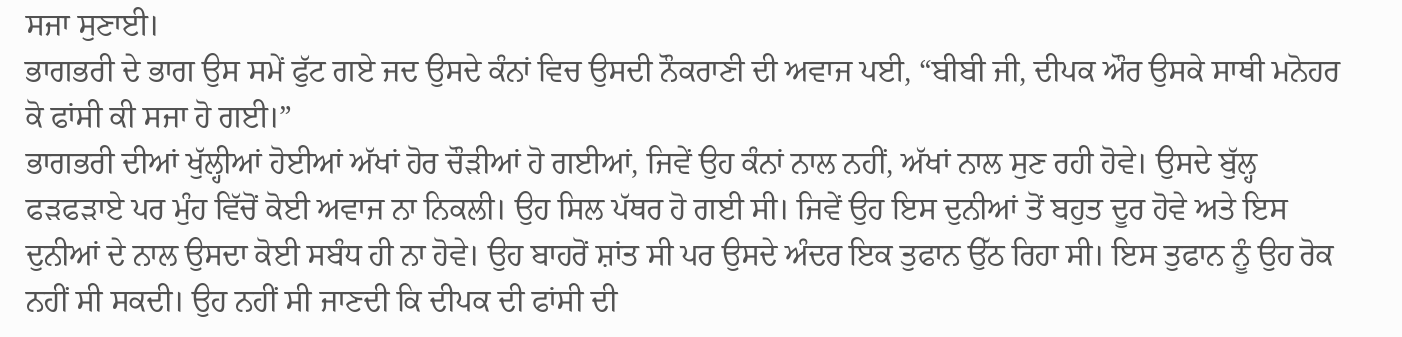ਸਜਾ ਸੁਣਾਈ।
ਭਾਗਭਰੀ ਦੇ ਭਾਗ ਉਸ ਸਮੇਂ ਫੁੱਟ ਗਏ ਜਦ ਉਸਦੇ ਕੰਨਾਂ ਵਿਚ ਉਸਦੀ ਨੌਕਰਾਣੀ ਦੀ ਅਵਾਜ ਪਈ, “ਬੀਬੀ ਜੀ, ਦੀਪਕ ਔਰ ਉਸਕੇ ਸਾਥੀ ਮਨੋਹਰ ਕੋ ਫਾਂਸੀ ਕੀ ਸਜਾ ਹੋ ਗਈ।”
ਭਾਗਭਰੀ ਦੀਆਂ ਖੁੱਲ੍ਹੀਆਂ ਹੋਈਆਂ ਅੱਖਾਂ ਹੋਰ ਚੌੜੀਆਂ ਹੋ ਗਈਆਂ, ਜਿਵੇਂ ਉਹ ਕੰਨਾਂ ਨਾਲ ਨਹੀਂ, ਅੱਖਾਂ ਨਾਲ ਸੁਣ ਰਹੀ ਹੋਵੇ। ਉਸਦੇ ਬੁੱਲ੍ਹ ਫੜਫੜਾਏ ਪਰ ਮੁੰਹ ਵਿੱਚੋਂ ਕੋਈ ਅਵਾਜ ਨਾ ਨਿਕਲੀ। ਉਹ ਸਿਲ ਪੱਥਰ ਹੋ ਗਈ ਸੀ। ਜਿਵੇਂ ਉਹ ਇਸ ਦੁਨੀਆਂ ਤੋਂ ਬਹੁਤ ਦੂਰ ਹੋਵੇ ਅਤੇ ਇਸ ਦੁਨੀਆਂ ਦੇ ਨਾਲ ਉਸਦਾ ਕੋਈ ਸਬੰਧ ਹੀ ਨਾ ਹੋਵੇ। ਉਹ ਬਾਹਰੋਂ ਸ਼ਾਂਤ ਸੀ ਪਰ ਉਸਦੇ ਅੰਦਰ ਇਕ ਤੁਫਾਨ ਉੱਠ ਰਿਹਾ ਸੀ। ਇਸ ਤੁਫਾਨ ਨੂੰ ਉਹ ਰੋਕ ਨਹੀਂ ਸੀ ਸਕਦੀ। ਉਹ ਨਹੀਂ ਸੀ ਜਾਣਦੀ ਕਿ ਦੀਪਕ ਦੀ ਫਾਂਸੀ ਦੀ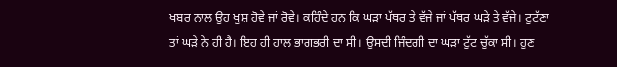ਖਬਰ ਨਾਲ ਉਹ ਖੁਸ਼ ਹੋਵੇ ਜਾਂ ਰੋਵੇ। ਕਹਿੰਦੇ ਹਨ ਕਿ ਘੜਾ ਪੱਥਰ ਤੇ ਵੱਜੇ ਜਾਂ ਪੱਥਰ ਘੜੇ ਤੇ ਵੱਜੇ। ਟੁਟੱਣਾ ਤਾਂ ਘੜੇ ਨੇ ਹੀ ਹੈ। ਇਹ ਹੀ ਹਾਲ ਭਾਗਭਰੀ ਦਾ ਸੀ। ਉਸਦੀ ਜਿੰਦਗੀ ਦਾ ਘੜਾ ਟੁੱਟ ਚੁੱਕਾ ਸੀ। ਹੁਣ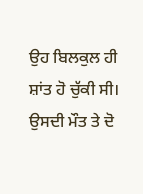ਉਹ ਬਿਲਕੁਲ ਹੀ ਸ਼ਾਂਤ ਹੋ ਚੁੱਕੀ ਸੀ। ਉਸਦੀ ਮੌਤ ਤੇ ਦੋ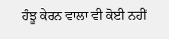ਹੰਝੂ ਕੇਰਨ ਵਾਲਾ ਵੀ ਕੋਈ ਨਹੀਂ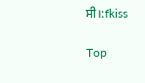ਸੀ।:fkiss

Top